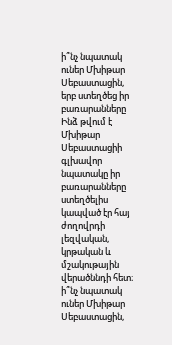ի՞նչ նպատակ ուներ Մխիթար Սեբաստացին, երբ ստեղծեց իր բառարանները
Ինձ թվում է Մխիթար Սեբաստացիի գլխավոր նպատակը իր բառարանները ստեղծելիս կապված էր հայ ժողովրդի լեզվական, կրթական և մշակութային վերածննդի հետ։
ի՞նչ նպատակ ուներ Մխիթար Սեբաստացին,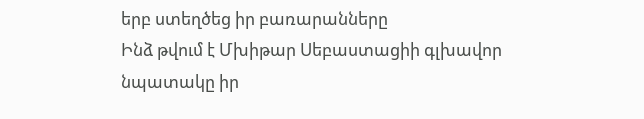երբ ստեղծեց իր բառարանները
Ինձ թվում է Մխիթար Սեբաստացիի գլխավոր նպատակը իր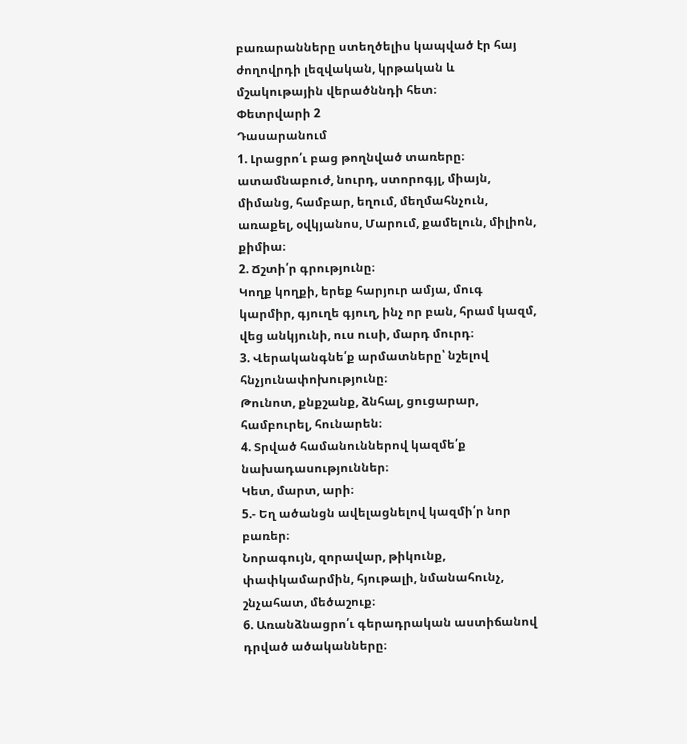բառարանները ստեղծելիս կապված էր հայ ժողովրդի լեզվական, կրթական և մշակութային վերածննդի հետ։
Փետրվարի 2
Դասարանում
1. Լրացրո՛ւ բաց թողնված տառերը։
ատամնաբուժ, նուրդ, ստորոգյլ, միայն, միմանց, համբար, եղում, մեղմահնչուն, առաքել, օվկյանոս, Մարում, քամելուն, միլիոն, քիմիա։
2. Ճշտի՛ր գրությունը։
Կողք կողքի, երեք հարյուր ամյա, մուգ կարմիր, գյուղե գյուղ, ինչ որ բան, հրամ կազմ, վեց անկյունի, ուս ուսի, մարդ մուրդ։
3. Վերականգնե՛ք արմատները՝ նշելով հնչյունափոխությունը։
Թունոտ, քնքշանք, ձնհալ, ցուցարար, համբուրել, հունարեն։
4. Տրված համանուններով կազմե՛ք նախադասություններ։
Կետ, մարտ, արի։
5.- Եղ ածանցն ավելացնելով կազմի՛ր նոր բառեր։
Նորագույն, զորավար, թիկունք, փափկամարմին, հյութալի, նմանահունչ, շնչահատ, մեծաշուք։
6. Առանձնացրո՛ւ գերադրական աստիճանով դրված ածականները։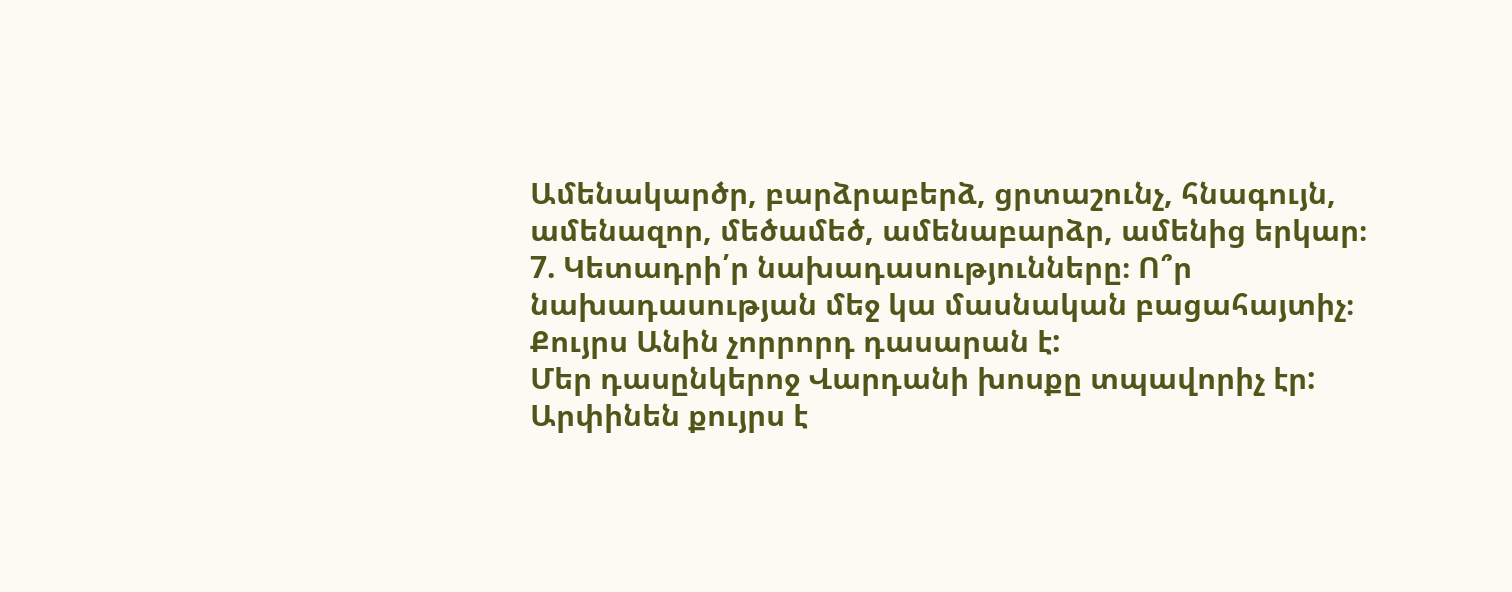Ամենակարծր, բարձրաբերձ, ցրտաշունչ, հնագույն, ամենազոր, մեծամեծ, ամենաբարձր, ամենից երկար։
7. Կետադրի՛ր նախադասությունները։ Ո՞ր նախադասության մեջ կա մասնական բացահայտիչ։
Քույրս Անին չորրորդ դասարան է:
Մեր դասընկերոջ Վարդանի խոսքը տպավորիչ էր:
Արփինեն քույրս է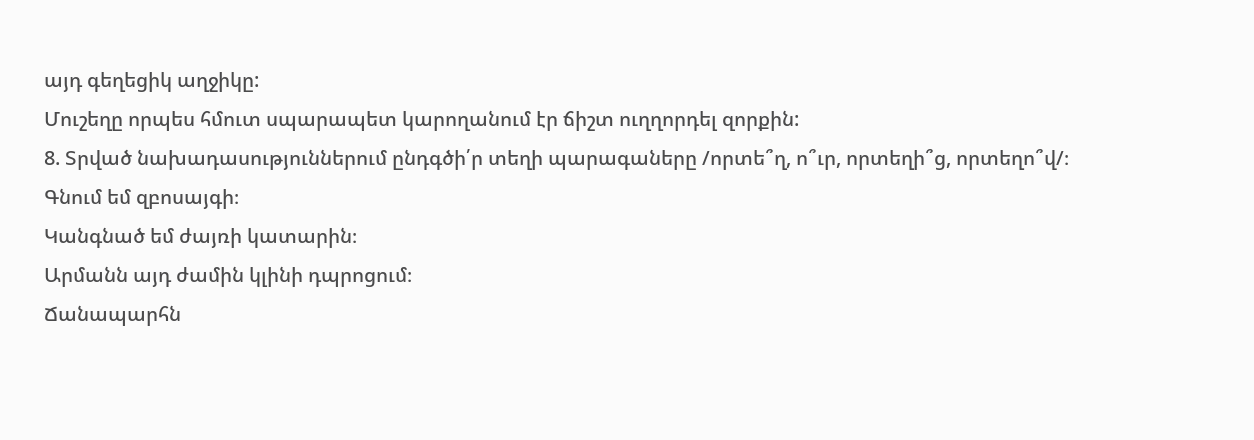այդ գեղեցիկ աղջիկը:
Մուշեղը որպես հմուտ սպարապետ կարողանում էր ճիշտ ուղղորդել զորքին:
8. Տրված նախադասություններում ընդգծի՛ր տեղի պարագաները /որտե՞ղ, ո՞ւր, որտեղի՞ց, որտեղո՞վ/։
Գնում եմ զբոսայգի։
Կանգնած եմ ժայռի կատարին։
Արմանն այդ ժամին կլինի դպրոցում։
Ճանապարհն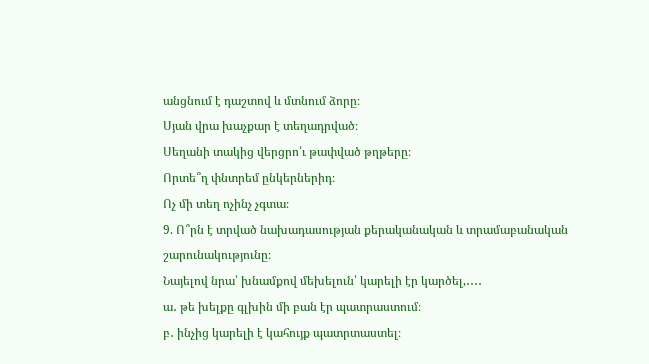անցնում է դաշտով և մտնում ձորը։
Սյան վրա խաչքար է տեղադրված։
Սեղանի տակից վերցրո՛ւ թափված թղթերը։
Որտե՞ղ փնտրեմ ընկերներիդ։
Ոչ մի տեղ ոչինչ չգտա։
9. Ո՞րն է տրված նախադասության քերականական և տրամաբանական շարունակությունը։
Նայելով նրա՝ խնամքով մեխելուն՝ կարելի էր կարծել,․․․․
ա․ թե խելքը գլխին մի բան էր պատրաստում։
բ․ ինչից կարելի է կահույք պատրտաստել։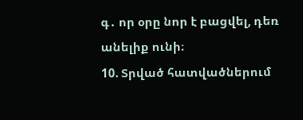գ․ որ օրը նոր է բացվել, դեռ անելիք ունի։
10. Տրված հատվածներում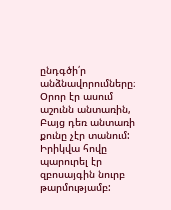ընդգծի՛ր անձնավորումները։
Օրոր էր ասում աշունն անտառին,
Բայց դեռ անտառի քունը չէր տանում:
Իրիկվա հովը պարուրել էր զբոսայգին նուրբ թարմությամբ: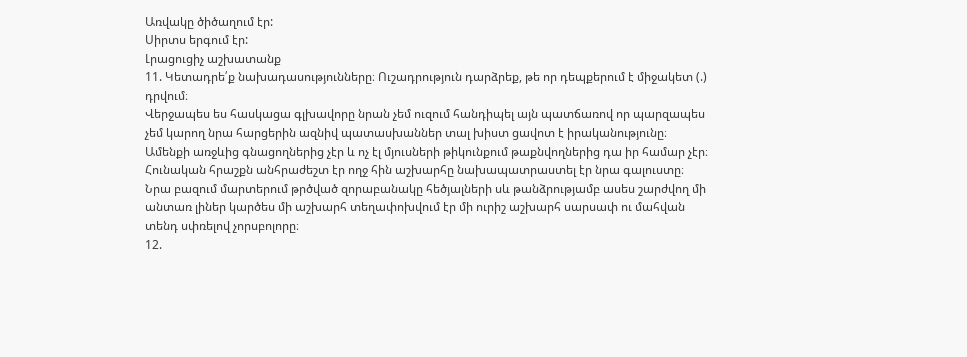Առվակը ծիծաղում էր:
Սիրտս երգում էր:
Լրացուցիչ աշխատանք
11. Կետադրե՛ք նախադասությունները։ Ուշադրություն դարձրեք, թե որ դեպքերում է միջակետ (.) դրվում։
Վերջապես ես հասկացա գլխավորը նրան չեմ ուզում հանդիպել այն պատճառով որ պարզապես չեմ կարող նրա հարցերին ազնիվ պատասխաններ տալ խիստ ցավոտ է իրականությունը։
Ամենքի առջևից գնացողներից չէր և ոչ էլ մյուսների թիկունքում թաքնվողներից դա իր համար չէր։
Հունական հրաշքն անհրաժեշտ էր ողջ հին աշխարհը նախապատրաստել էր նրա գալուստը։
Նրա բազում մարտերում թրծված զորաբանակը հեծյալների սև թանձրությամբ ասես շարժվող մի անտառ լիներ կարծես մի աշխարհ տեղափոխվում էր մի ուրիշ աշխարհ սարսափ ու մահվան տենդ սփռելով չորսբոլորը։
12.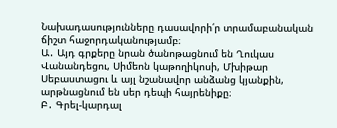Նախադասությունները դասավորի՛ր տրամաբանական ճիշտ հաջորդականությամբ։
Ա․ Այդ գրքերը նրան ծանոթացնում են Ղուկաս Վանանդեցու, Սիմեոն կաթողիկոսի, Մխիթար Սեբաստացու և այլ նշանավոր անձանց կյանքին, արթնացնում են սեր դեպի հայրենիքը։
Բ․ Գրել-կարդալ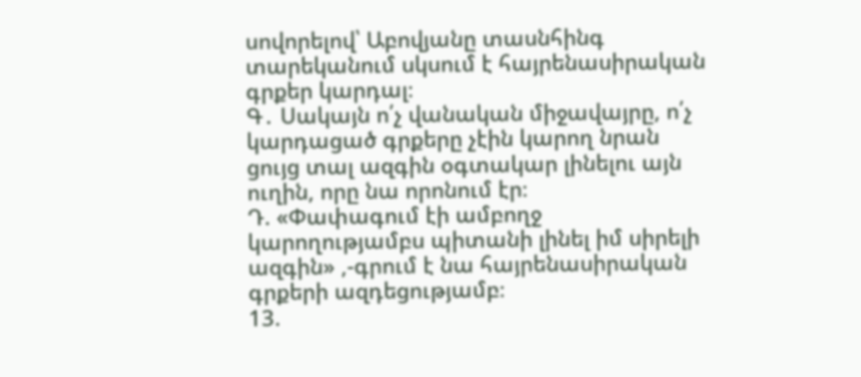սովորելով՝ Աբովյանը տասնհինգ տարեկանում սկսում է հայրենասիրական գրքեր կարդալ։
Գ․ Սակայն ո՛չ վանական միջավայրը, ո՛չ կարդացած գրքերը չէին կարող նրան ցույց տալ ազգին օգտակար լինելու այն ուղին, որը նա որոնում էր։
Դ. «Փափագում էի ամբողջ կարողությամբս պիտանի լինել իմ սիրելի ազգին» ,-գրում է նա հայրենասիրական գրքերի ազդեցությամբ։
13.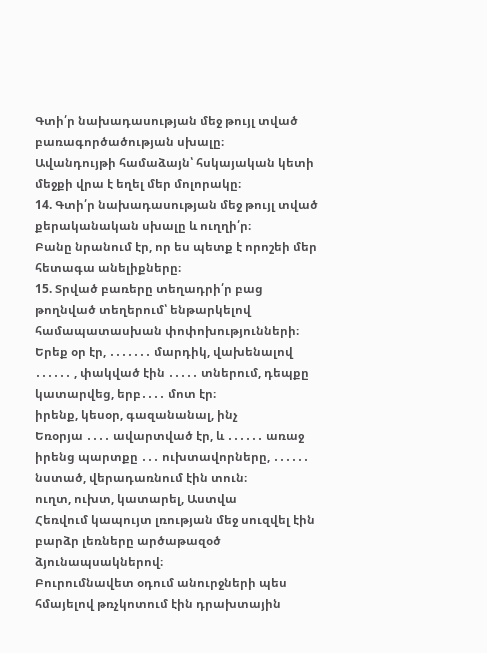Գտի՛ր նախադասության մեջ թույլ տված բառագործածության սխալը։
Ավանդույթի համաձայն՝ հսկայական կետի մեջքի վրա է եղել մեր մոլորակը։
14. Գտի՛ր նախադասության մեջ թույլ տված քերականական սխալը և ուղղի՛ր։
Բանը նրանում էր, որ ես պետք է որոշեի մեր հետագա անելիքները։
15. Տրված բառերը տեղադրի՛ր բաց թողնված տեղերում՝ ենթարկելով համապատասխան փոփոխությունների։
Երեք օր էր, ․․․․․․․ մարդիկ, վախենալով ․․․․․․ , փակված էին ․․․․․ տներում, դեպքը կատարվեց, երբ․․․․ մոտ էր։
իրենք, կեսօր, գազանանալ, ինչ
Եռօրյա ․․․․ ավարտված էր, և ․․․․․․ առաջ իրենց պարտքը ․․․ ուխտավորները, ․․․․․․ նստած, վերադառնում էին տուն։
ուղտ, ուխտ, կատարել, Աստվա
Հեռվում կապույտ լռության մեջ սուզվել էին բարձր լեռները արծաթազօծ ձյունապսակներով։
Բուրումնավետ օդում անուրջների պես հմայելով թռչկոտում էին դրախտային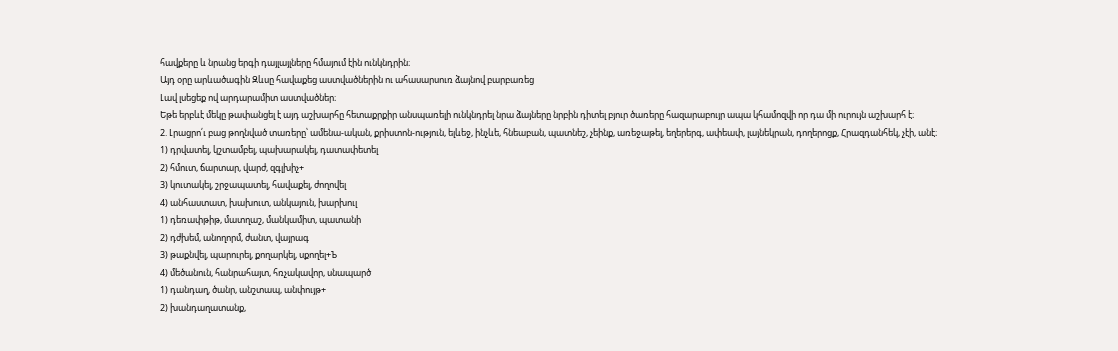հավքերը և նրանց երգի դայլայլները հմայում էին ունկնդրին։
Այդ օրը արևածագին Զևսը հավաքեց աստվածներին ու ահասարսուռ ձայնով բարբառեց
Լավ լսեցեք ով արդարամիտ աստվածներ։
Եթե երբևէ մեկը թափանցել է այդ աշխարհը հետաքրքիր անսպառելի ունկնդրել նրա ձայները նրբին դիտել բյուր ծառերը հազարաբույր ապա կհամոզվի որ դա մի ուրույն աշխարհ է։
2. Լրացրո՛ւ բաց թողնված տառերը՝ ամենա-ական, քրիստոն-ություն, ելևեջ, ինչևե, հնեաբան, պատնեշ, չեինք, առեջաթել, եղերերգ, ափեափ, լայնեկրան, դողերոցք, Հրազդանհեկ, չէի, անէ։
1) դրվատել, կշտամբել, պախարակել, դատափետել
2) հմուտ, ճարտար, վարժ, զգլխիչ+
3) կուտակել, շրջապատել, հավաքել, ժողովել
4) անհաստատ, խախուտ, անկայուն, խարխուլ
1) դեռափթիթ, մատղաշ, մանկամիտ, պատանի
2) դժխեմ, անողորմ, ժանտ, վայրագ
3) թաքնվել, պարուրել, քողարկել, սքողել+Ъ
4) մեծանուն, հանրահայտ, հռչակավոր, սնապարծ
1) դանդաղ, ծանր, անշտապ, անփույթ+
2) խանդաղատանք,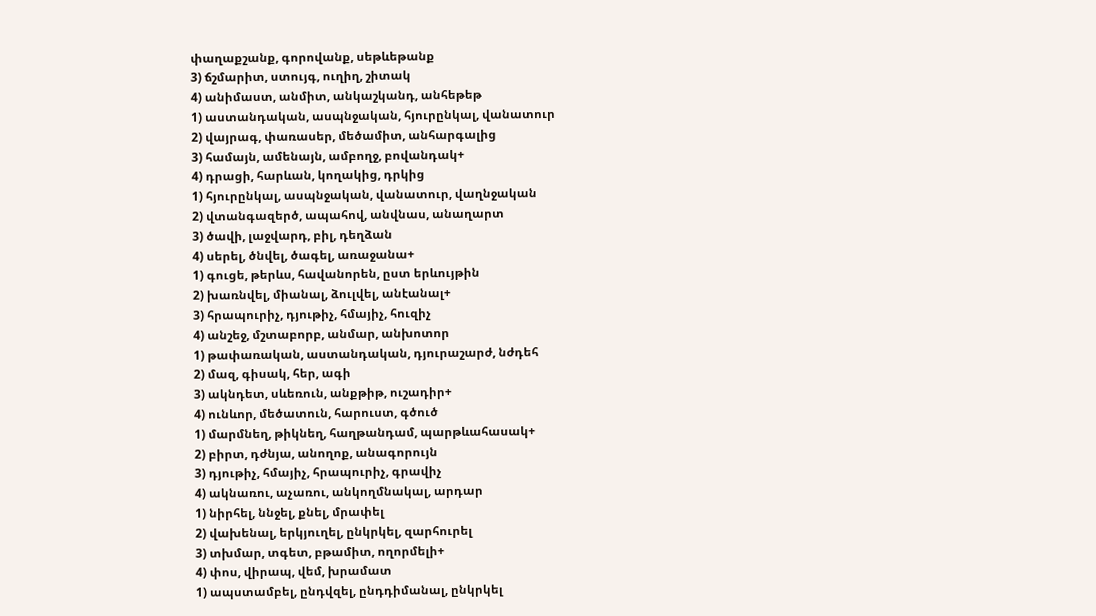փաղաքշանք, գորովանք, սեթևեթանք
3) ճշմարիտ, ստույգ, ուղիղ, շիտակ
4) անիմաստ, անմիտ, անկաշկանդ, անհեթեթ
1) աստանդական, ասպնջական, հյուրընկալ, վանատուր
2) վայրագ, փառասեր, մեծամիտ, անհարգալից
3) համայն, ամենայն, ամբողջ, բովանդակ+
4) դրացի, հարևան, կողակից, դրկից
1) հյուրընկալ, ասպնջական, վանատուր, վաղնջական
2) վտանգազերծ, ապահով, անվնաս, անաղարտ
3) ծավի, լաջվարդ, բիլ, դեղձան
4) սերել, ծնվել, ծագել, առաջանա+
1) գուցե, թերևս, հավանորեն, ըստ երևույթին
2) խառնվել, միանալ, ձուլվել, անէանալ+
3) հրապուրիչ, դյութիչ, հմայիչ, հուզիչ
4) անշեջ, մշտաբորբ, անմար, անխոտոր
1) թափառական, աստանդական, դյուրաշարժ, նժդեհ
2) մազ, գիսակ, հեր, ագի
3) ակնդետ, սևեռուն, անքթիթ, ուշադիր+
4) ունևոր, մեծատուն, հարուստ, գծուծ
1) մարմնեղ, թիկնեղ, հաղթանդամ, պարթևահասակ+
2) բիրտ, դժնյա, անողոք, անագորույն
3) դյութիչ, հմայիչ, հրապուրիչ, գրավիչ
4) ակնառու, աչառու, անկողմնակալ, արդար
1) նիրհել, ննջել, քնել, մրափել
2) վախենալ, երկյուղել, ընկրկել, զարհուրել
3) տխմար, տգետ, բթամիտ, ողորմելի+
4) փոս, վիրապ, վեմ, խրամատ
1) ապստամբել, ընդվզել, ընդդիմանալ, ընկրկել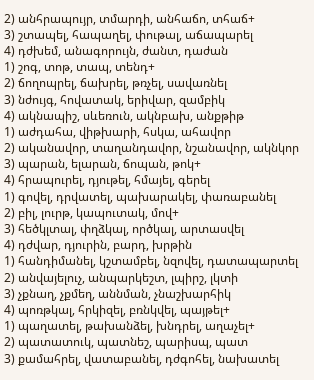2) անհրապույր, տմարդի, անհաճո, տհաճ+
3) շտապել, հապաղել, փութալ, աճապարել
4) դժխեմ, անագորույն, ժանտ, դաժան
1) շոգ, տոթ, տապ, տենդ+
2) ճողոպրել, ճախրել, թռչել, սավառնել
3) նժույգ, հովատակ, երիվար, զամբիկ
4) ակնապիշ, սևեռուն, ակնբախ, անքթիթ
1) աժդահա, վիթխարի, հսկա, ահավոր
2) ականավոր, տաղանդավոր, նշանավոր, ակնկոր
3) պարան, ելարան, ճոպան, թոկ+
4) հրապուրել, դյութել, հմայել, գերել
1) գովել, դրվատել, պախարակել, փառաբանել
2) բիլ, լուրթ, կապուտակ, մով+
3) հեծկլտալ, փղձկալ, ործկալ, արտասվել
4) դժվար, դյուրին, բարդ, խրթին
1) հանդիմանել, կշտամբել, նզովել, դատապարտել
2) անվայելուչ, անպարկեշտ, լպիրշ, լկտի
3) չքնաղ, չքմեղ, աննման, չնաշխարհիկ
4) պոռթկալ, հրկիզել, բռնկվել, պայթել+
1) պաղատել, թախանձել, խնդրել, աղաչել+
2) պատատուկ, պատնեշ, պարիսպ, պատ
3) քամահրել, վատաբանել, դժգոհել, նախատել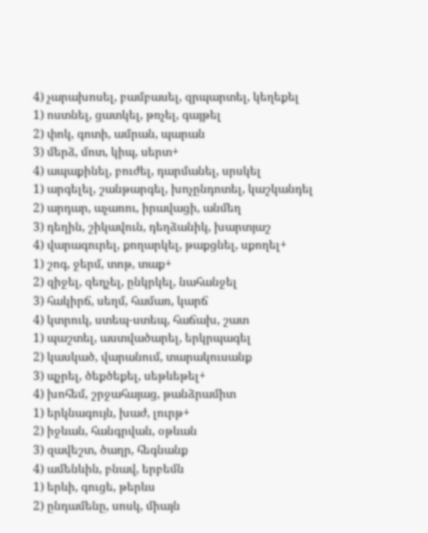4) չարախոսել, բամբասել, զրպարտել, կեղեքել
1) ոստնել, ցատկել, թռչել, գայթել
2) փոկ, գոտի, ամրան, պարան
3) մերձ, մոտ, կիպ, սերտ+
4) ապաքինել, բուժել, դարմանել, սրսկել
1) արգելել, շանթարգել, խոչընդոտել, կաշկանդել
2) արդար, աչառու, իրավացի, անմեղ
3) դեղին, շիկավուն, դեղձանիկ, խարտյաշ
4) վարագուրել, քողարկել, թաքցնել, սքողել+
1) շոգ, ջերմ, տոթ, տաք+
2) զիջել, զեղչել, ընկրկել, նահանջել
3) հակիրճ, սեղմ, համառ, կարճ
4) կտրուկ, ստեպ-ստեպ, հաճախ, շատ
1) պաշտել, աստվածարել, երկրպագել
2) կասկած, վարանում, տարակուսանք
3) պչրել, ծեքծեքել, սեթևեթել+
4) խոհեմ, շրջահայաց, թանձրամիտ
1) երկնագույն, խաժ, լուրթ+
2) իջևան, հանգրվան, օթևան
3) զավեշտ, ծաղր, հեգնանք
4) ամենևին, բնավ, երբեմն
1) երևի, գուցե, թերևս
2) ընդամենը, սոսկ, միայն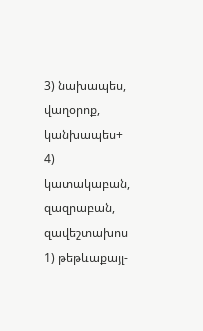3) նախապես, վաղօրոք, կանխապես+
4) կատակաբան, զազրաբան, զավեշտախոս
1) թեթևաքայլ-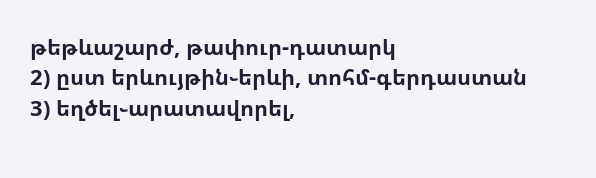թեթևաշարժ, թափուր-դատարկ
2) ըստ երևույթին֊երևի, տոհմ-գերդաստան
3) եղծել֊արատավորել,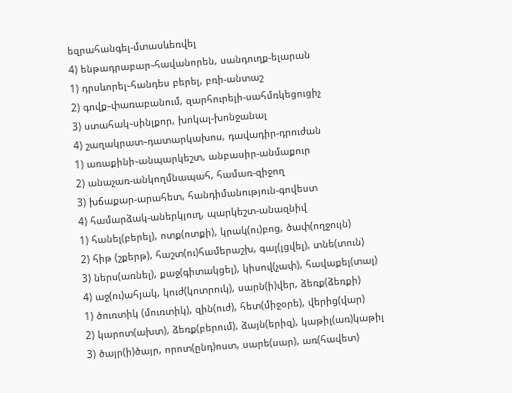եզրահանգել-մտասևեռվել
4) ենթադրաբար֊հավանորեն, սանդուղք-ելարան
1) դրսևորել֊հանդես բերել, բռի-անտաշ
2) գովք֊փառաբանում, զարհուրելի-սահմռկեցուցիչ
3) ստահակ֊սինլքոր, խոկալ-խոնջանալ
4) շաղակրատ֊դատարկախոս, դավադիր-դրուժան
1) առաքինի֊անպարկեշտ, անբասիր-անմաքուր
2) անաչառ-անկողմնապահ, համառ-զիջող
3) խճաքար-արահետ, հանդիմանություն-գովեստ
4) համարձակ-աներկյուղ, պարկեշտ-անազնիվ
1) հանել(բերել), ոտք(ոտքի), կրակ(ու)բոց, ծափ(ողջույն)
2) հիթ (շքերթ), հաշտ(ու)համերաշխ, գալ(լցվել), տնե(տուն)
3) ներս(առնել), քաջ(գիտակցել), կիսով(չափ), հավաքել(տալ)
4) աջ(ու)ահյակ, կուժ(կոտրուկ), սարն(ի)վեր, ձեռք(ձեռքի)
1) ծուռտիկ (մուռտիկ), զին(ուժ), հետ(միջօրե), վերից(վար)
2) կարոտ(ախտ), ձեռք(բերում), ձայն(երիզ), կաթիլ(առ)կաթիլ
3) ծայր(ի)ծայր, որոտ(ընդ)ոստ, սարե(սար), առ(հավետ)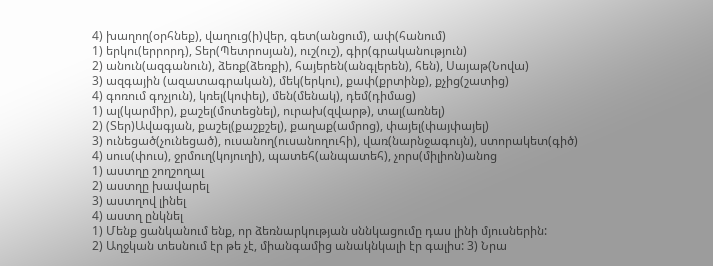4) խաղող(օրհնեք), վաղուց(ի)վեր, գետ(անցում), ափ(հանում)
1) երկու(երրորդ), Տեր(Պետրոսյան), ուշ(ուշ), գիր(գրականություն)
2) անուն(ազգանուն), ձեռք(ձեռքի), հայերեն(անգլերեն), հեն), Սայաթ(Նովա)
3) ազգային (ազատագրական), մեկ(երկու), քափ(քրտինք), քչից(շատից)
4) գոռում գոչյուն), կռել(կոփել), մեն(մենակ), դեմ(դիմաց)
1) ալ(կարմիր), քաշել(մոտեցնել), ուրախ(զվարթ), տալ(առնել)
2) (Տեր)Ավագյան, քաշել(քաշքշել), քաղաք(ամրոց), փայել(փայփայել)
3) ունեցած(չունեցած), ուսանող(ուսանողուհի), վառ(նարնջագույն), ստորակետ(գիծ)
4) սուս(փուս), ջրմուղ(կոյուղի), պատեհ(անպատեհ), չորս(միլիոն)անոց
1) աստղը շողշողալ
2) աստղը խավարել
3) աստղով լինել
4) աստղ ընկնել
1) Մենք ցանկանում ենք, որ ձեռնարկության սննկացումը դաս լինի մյուսներին:
2) Աղջկան տեսնում էր թե չէ, միանգամից անակնկալի էր գալիս: 3) Նրա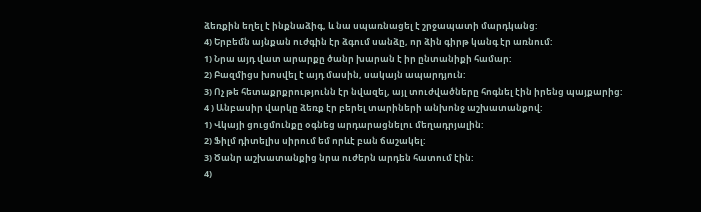ձեռքին եղել է ինքնաձիգ, և նա սպառնացել է շրջապատի մարդկանց:
4) Երբեմն այնքան ուժգին էր ձգում սանձը, որ ձին գիրթ կանգ էր առնում:
1) Նրա այդ վատ արարքը ծանր խարան է իր ընտանիքի համար:
2) Բազմիցս խոսվել է այդ մասին, սակայն ապարդյուն:
3) Ոչ թե հետաքրքրությունն էր նվազել, այլ տուժվածները հոգնել էին իրենց պայքարից:
4 ) Անբասիր վարկը ձեռք էր բերել տարիների անխոնջ աշխատանքով:
1) Վկայի ցուցմունքը օգնեց արդարացնելու մեղադրյալին:
2) Ֆիլմ դիտելիս սիրում եմ որևէ բան ճաշակել:
3) Ծանր աշխատանքից նրա ուժերն արդեն հատում էին:
4)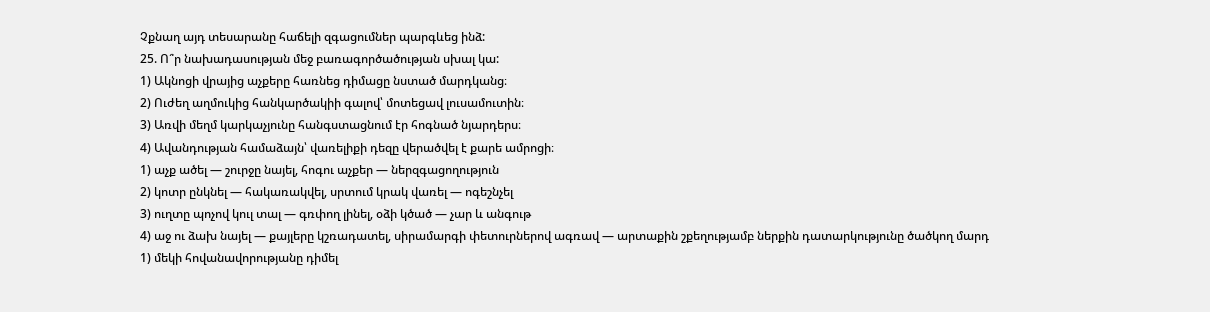Չքնաղ այդ տեսարանը հաճելի զգացումներ պարգևեց ինձ:
25. Ո՞ր նախադասության մեջ բառագործածության սխալ կա:
1) Ակնոցի վրայից աչքերը հառնեց դիմացը նստած մարդկանց։
2) Ուժեղ աղմուկից հանկարծակիի գալով՝ մոտեցավ լուսամուտին։
3) Առվի մեղմ կարկաչյունը հանգստացնում էր հոգնած նյարդերս։
4) Ավանդության համաձայն՝ վառելիքի դեզը վերածվել է քարե ամրոցի։
1) աչք ածել — շուրջը նայել, հոգու աչքեր — ներզգացողություն
2) կոտր ընկնել — հակառակվել, սրտում կրակ վառել — ոգեշնչել
3) ուղտը պոչով կուլ տալ — գռփող լինել, օձի կծած — չար և անգութ
4) աջ ու ձախ նայել — քայլերը կշռադատել, սիրամարգի փետուրներով ագռավ — արտաքին շքեղությամբ ներքին դատարկությունը ծածկող մարդ
1) մեկի հովանավորությանը դիմել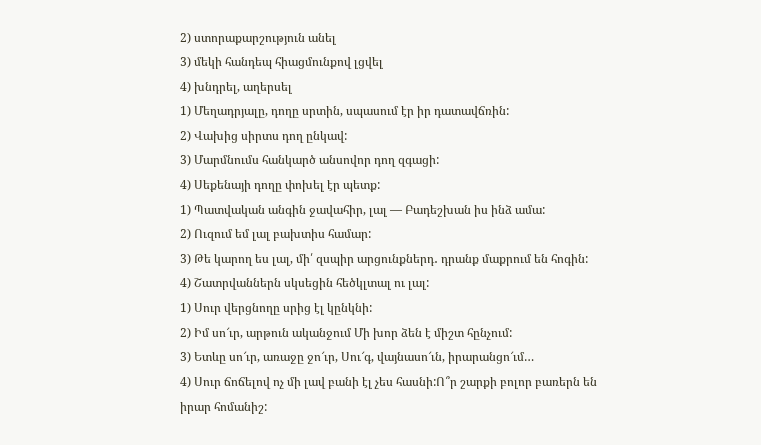2) ստորաքարշություն անել
3) մեկի հանդեպ հիացմունքով լցվել
4) խնդրել, աղերսել
1) Մեղադրյալը, դողը սրտին, սպասում էր իր դատավճռին:
2) Վախից սիրտս դող ընկավ:
3) Մարմնումս հանկարծ անսովոր դող զգացի:
4) Սեքենայի դողը փոխել էր պետք:
1) Պատվական անգին ջավահիր, լալ — Բադեշխան իս ինձ ամա:
2) Ուզում եմ լալ բախտիս համար:
3) Թե կարող ես լալ, մի՛ զսպիր արցունքներդ․ դրանք մաքրում են հոգին:
4) Շատրվաններն սկսեցին հեծկլտալ ու լալ:
1) Սուր վերցնողը սրից էլ կընկնի:
2) Իմ սո՜ւր, արթուն ականջում Մի խոր ձեն է միշտ հընչում:
3) Ետևը սո՜ւր, առաջը ջո՜ւր, Սու՜գ, վայնասո՜ւն, իրարանցո՜ւմ…
4) Սուր ճոճելով ոչ մի լավ բանի էլ չես հասնի:Ո՞ր շարքի բոլոր բառերն են իրար հոմանիշ: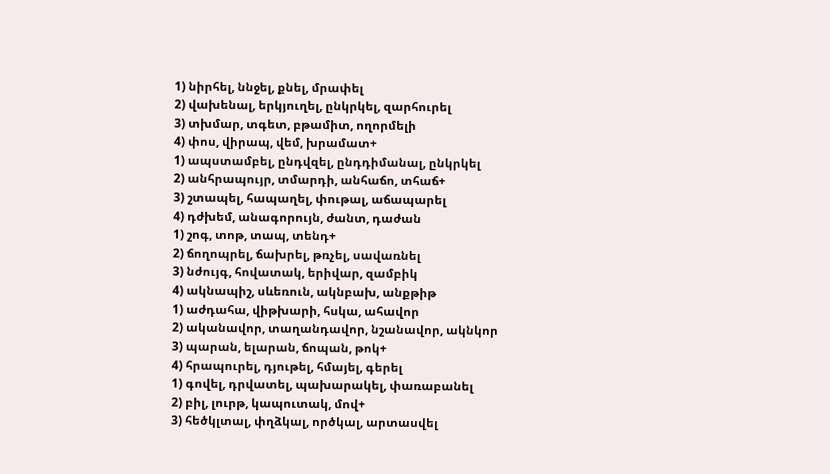1) նիրհել, ննջել, քնել, մրափել
2) վախենալ, երկյուղել, ընկրկել, զարհուրել
3) տխմար, տգետ, բթամիտ, ողորմելի
4) փոս, վիրապ, վեմ, խրամատ+
1) ապստամբել, ընդվզել, ընդդիմանալ, ընկրկել
2) անհրապույր, տմարդի, անհաճո, տհաճ+
3) շտապել, հապաղել, փութալ, աճապարել
4) դժխեմ, անագորույն, ժանտ, դաժան
1) շոգ, տոթ, տապ, տենդ+
2) ճողոպրել, ճախրել, թռչել, սավառնել
3) նժույգ, հովատակ, երիվար, զամբիկ
4) ակնապիշ, սևեռուն, ակնբախ, անքթիթ
1) աժդահա, վիթխարի, հսկա, ահավոր
2) ականավոր, տաղանդավոր, նշանավոր, ակնկոր
3) պարան, ելարան, ճոպան, թոկ+
4) հրապուրել, դյութել, հմայել, գերել
1) գովել, դրվատել, պախարակել, փառաբանել
2) բիլ, լուրթ, կապուտակ, մով+
3) հեծկլտալ, փղձկալ, ործկալ, արտասվել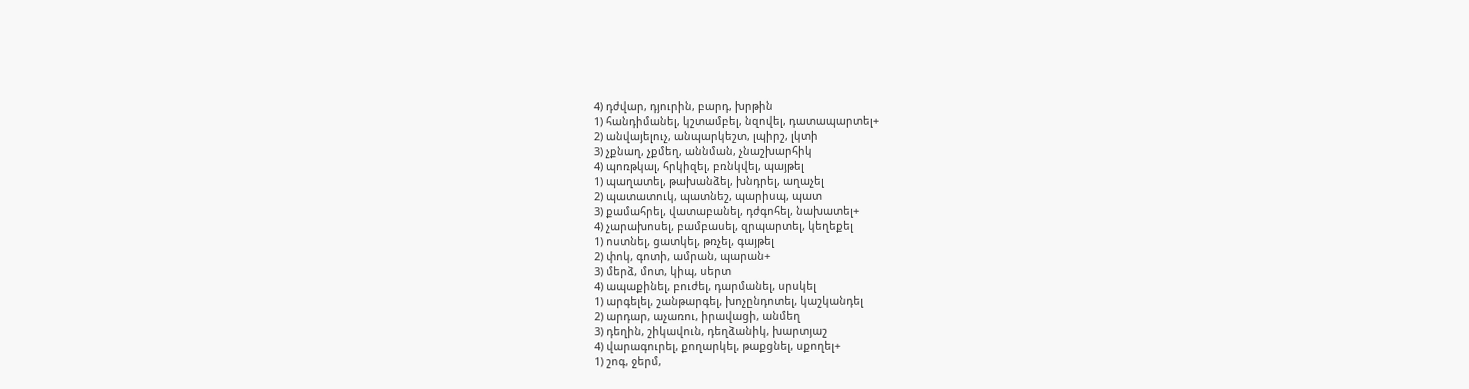4) դժվար, դյուրին, բարդ, խրթին
1) հանդիմանել, կշտամբել, նզովել, դատապարտել+
2) անվայելուչ, անպարկեշտ, լպիրշ, լկտի
3) չքնաղ, չքմեղ, աննման, չնաշխարհիկ
4) պոռթկալ, հրկիզել, բռնկվել, պայթել
1) պաղատել, թախանձել, խնդրել, աղաչել
2) պատատուկ, պատնեշ, պարիսպ, պատ
3) քամահրել, վատաբանել, դժգոհել, նախատել+
4) չարախոսել, բամբասել, զրպարտել, կեղեքել
1) ոստնել, ցատկել, թռչել, գայթել
2) փոկ, գոտի, ամրան, պարան+
3) մերձ, մոտ, կիպ, սերտ
4) ապաքինել, բուժել, դարմանել, սրսկել
1) արգելել, շանթարգել, խոչընդոտել, կաշկանդել
2) արդար, աչառու, իրավացի, անմեղ
3) դեղին, շիկավուն, դեղձանիկ, խարտյաշ
4) վարագուրել, քողարկել, թաքցնել, սքողել+
1) շոգ, ջերմ,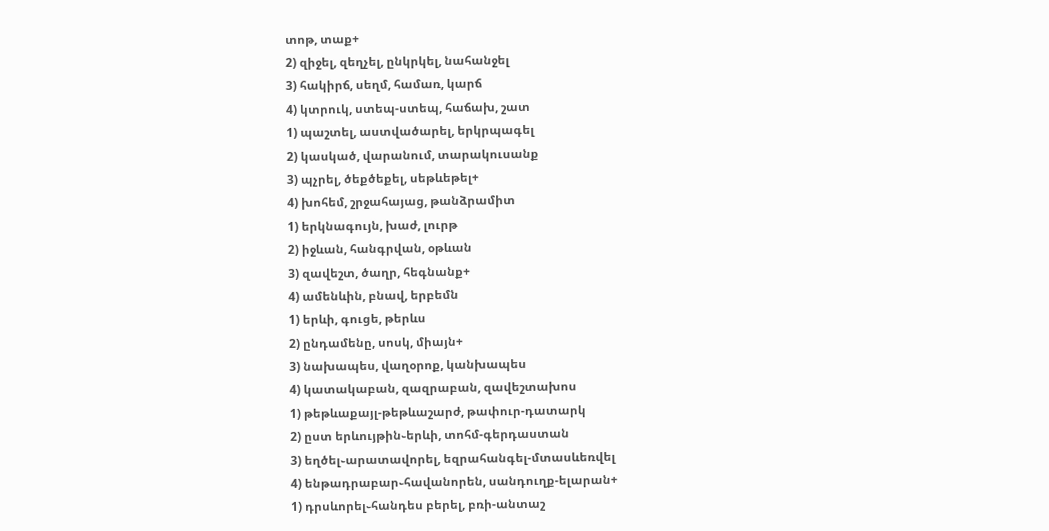տոթ, տաք+
2) զիջել, զեղչել, ընկրկել, նահանջել
3) հակիրճ, սեղմ, համառ, կարճ
4) կտրուկ, ստեպ-ստեպ, հաճախ, շատ
1) պաշտել, աստվածարել, երկրպագել
2) կասկած, վարանում, տարակուսանք
3) պչրել, ծեքծեքել, սեթևեթել+
4) խոհեմ, շրջահայաց, թանձրամիտ
1) երկնագույն, խաժ, լուրթ
2) իջևան, հանգրվան, օթևան
3) զավեշտ, ծաղր, հեգնանք+
4) ամենևին, բնավ, երբեմն
1) երևի, գուցե, թերևս
2) ընդամենը, սոսկ, միայն+
3) նախապես, վաղօրոք, կանխապես
4) կատակաբան, զազրաբան, զավեշտախոս
1) թեթևաքայլ-թեթևաշարժ, թափուր-դատարկ
2) ըստ երևույթին֊երևի, տոհմ-գերդաստան
3) եղծել֊արատավորել, եզրահանգել-մտասևեռվել
4) ենթադրաբար֊հավանորեն, սանդուղք-ելարան+
1) դրսևորել֊հանդես բերել, բռի-անտաշ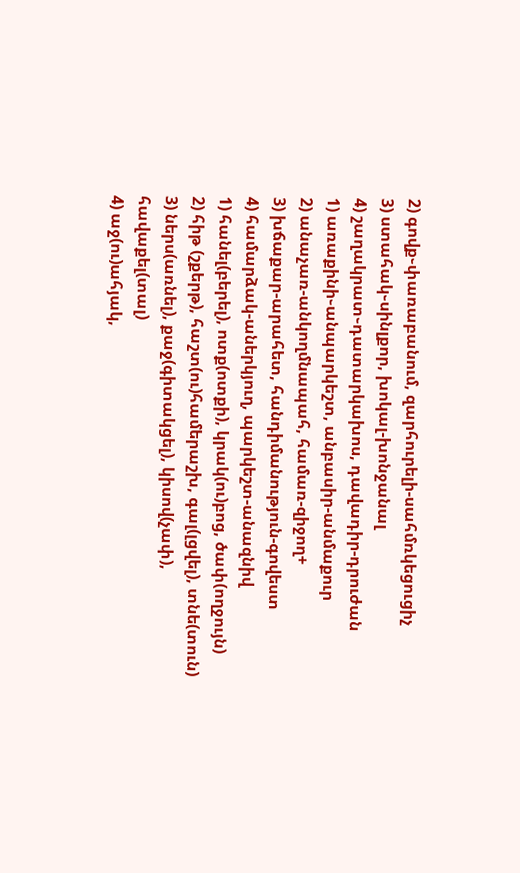2) գովք֊փառաբանում, զարհուրելի-սահմռկեցուցիչ
3) ստահակ֊սինլքոր, խոկալ-խոնջանալ
4) շաղակրատ֊դատարկախոս, դավադիր-դրուժան
1) առաքինի֊անպարկեշտ, անբասիր-անմաքուր
2) անաչառ-անկողմնապահ, համառ-զիջող+
3) խճաքար-արահետ, հանդիմանություն-գովեստ
4) համարձակ-աներկյուղ, պարկեշտ-անազնիվ
1) հանել(բերել), ոտք(ոտքի), կրակ(ու)բոց, ծափ(ողջույն)
2) հիթ (շքերթ), հաշտ(ու)համերաշխ, գալ(լցվել), տնե(տուն)
3) ներս(առնել), քաջ(գիտակցել), կիսով(չափ), հավաքել(տալ)
4) աջ(ու)ահյակ,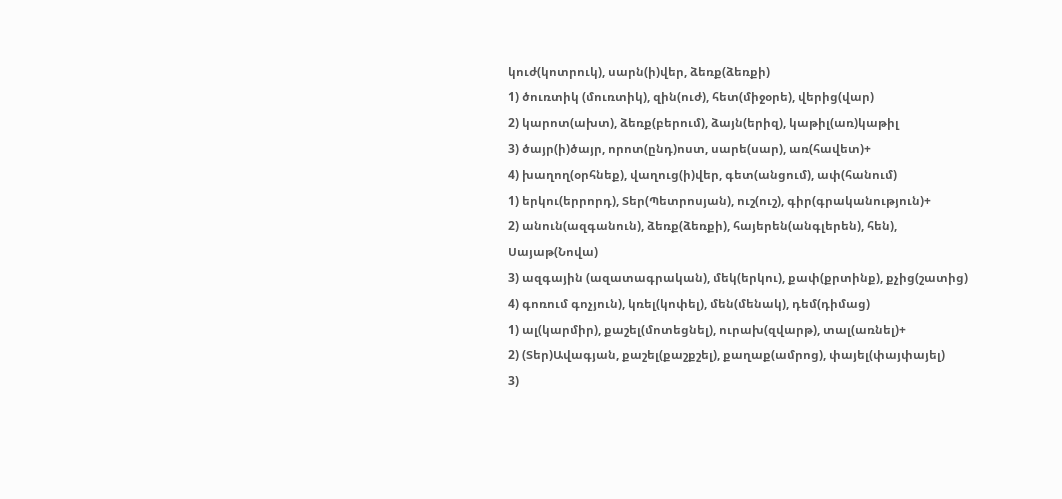կուժ(կոտրուկ), սարն(ի)վեր, ձեռք(ձեռքի)
1) ծուռտիկ (մուռտիկ), զին(ուժ), հետ(միջօրե), վերից(վար)
2) կարոտ(ախտ), ձեռք(բերում), ձայն(երիզ), կաթիլ(առ)կաթիլ
3) ծայր(ի)ծայր, որոտ(ընդ)ոստ, սարե(սար), առ(հավետ)+
4) խաղող(օրհնեք), վաղուց(ի)վեր, գետ(անցում), ափ(հանում)
1) երկու(երրորդ), Տեր(Պետրոսյան), ուշ(ուշ), գիր(գրականություն)+
2) անուն(ազգանուն), ձեռք(ձեռքի), հայերեն(անգլերեն), հեն), Սայաթ(Նովա)
3) ազգային (ազատագրական), մեկ(երկու), քափ(քրտինք), քչից(շատից)
4) գոռում գոչյուն), կռել(կոփել), մեն(մենակ), դեմ(դիմաց)
1) ալ(կարմիր), քաշել(մոտեցնել), ուրախ(զվարթ), տալ(առնել)+
2) (Տեր)Ավագյան, քաշել(քաշքշել), քաղաք(ամրոց), փայել(փայփայել)
3)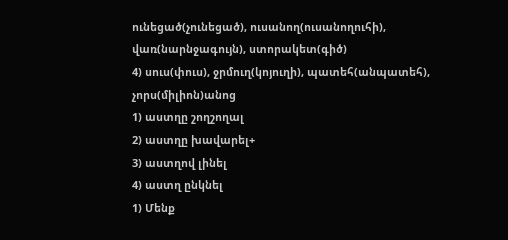ունեցած(չունեցած), ուսանող(ուսանողուհի), վառ(նարնջագույն), ստորակետ(գիծ)
4) սուս(փուս), ջրմուղ(կոյուղի), պատեհ(անպատեհ), չորս(միլիոն)անոց
1) աստղը շողշողալ
2) աստղը խավարել+
3) աստղով լինել
4) աստղ ընկնել
1) Մենք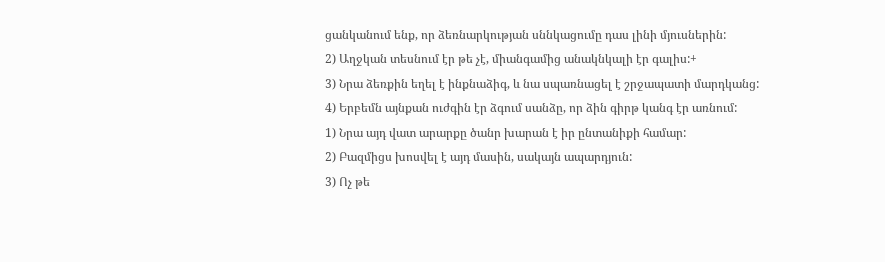ցանկանում ենք, որ ձեռնարկության սննկացումը դաս լինի մյուսներին:
2) Աղջկան տեսնում էր թե չէ, միանգամից անակնկալի էր գալիս:+
3) Նրա ձեռքին եղել է ինքնաձիգ, և նա սպառնացել է շրջապատի մարդկանց:
4) Երբեմն այնքան ուժգին էր ձգում սանձը, որ ձին գիրթ կանգ էր առնում:
1) Նրա այդ վատ արարքը ծանր խարան է իր ընտանիքի համար:
2) Բազմիցս խոսվել է այդ մասին, սակայն ապարդյուն:
3) Ոչ թե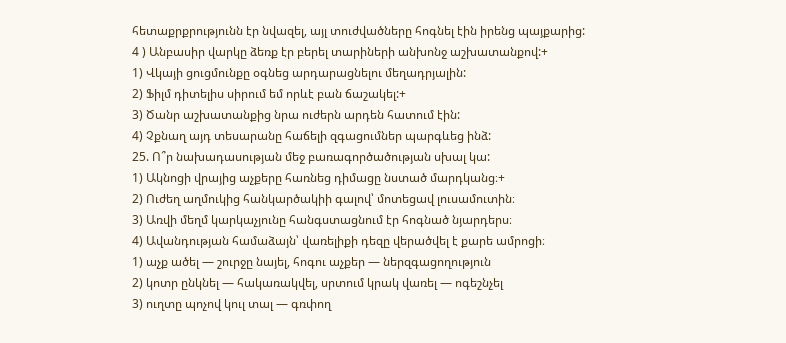հետաքրքրությունն էր նվազել, այլ տուժվածները հոգնել էին իրենց պայքարից:
4 ) Անբասիր վարկը ձեռք էր բերել տարիների անխոնջ աշխատանքով:+
1) Վկայի ցուցմունքը օգնեց արդարացնելու մեղադրյալին:
2) Ֆիլմ դիտելիս սիրում եմ որևէ բան ճաշակել:+
3) Ծանր աշխատանքից նրա ուժերն արդեն հատում էին:
4) Չքնաղ այդ տեսարանը հաճելի զգացումներ պարգևեց ինձ:
25. Ո՞ր նախադասության մեջ բառագործածության սխալ կա:
1) Ակնոցի վրայից աչքերը հառնեց դիմացը նստած մարդկանց։+
2) Ուժեղ աղմուկից հանկարծակիի գալով՝ մոտեցավ լուսամուտին։
3) Առվի մեղմ կարկաչյունը հանգստացնում էր հոգնած նյարդերս։
4) Ավանդության համաձայն՝ վառելիքի դեզը վերածվել է քարե ամրոցի։
1) աչք ածել — շուրջը նայել, հոգու աչքեր — ներզգացողություն
2) կոտր ընկնել — հակառակվել, սրտում կրակ վառել — ոգեշնչել
3) ուղտը պոչով կուլ տալ — գռփող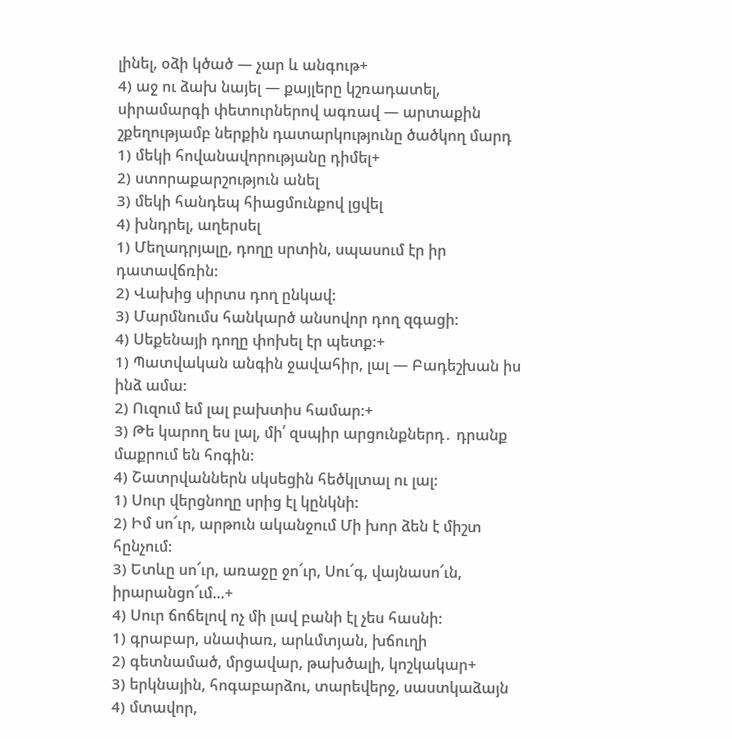լինել, օձի կծած — չար և անգութ+
4) աջ ու ձախ նայել — քայլերը կշռադատել, սիրամարգի փետուրներով ագռավ — արտաքին շքեղությամբ ներքին դատարկությունը ծածկող մարդ
1) մեկի հովանավորությանը դիմել+
2) ստորաքարշություն անել
3) մեկի հանդեպ հիացմունքով լցվել
4) խնդրել, աղերսել
1) Մեղադրյալը, դողը սրտին, սպասում էր իր դատավճռին:
2) Վախից սիրտս դող ընկավ:
3) Մարմնումս հանկարծ անսովոր դող զգացի:
4) Սեքենայի դողը փոխել էր պետք:+
1) Պատվական անգին ջավահիր, լալ — Բադեշխան իս ինձ ամա:
2) Ուզում եմ լալ բախտիս համար:+
3) Թե կարող ես լալ, մի՛ զսպիր արցունքներդ․ դրանք մաքրում են հոգին:
4) Շատրվաններն սկսեցին հեծկլտալ ու լալ:
1) Սուր վերցնողը սրից էլ կընկնի:
2) Իմ սո՜ւր, արթուն ականջում Մի խոր ձեն է միշտ հընչում:
3) Ետևը սո՜ւր, առաջը ջո՜ւր, Սու՜գ, վայնասո՜ւն, իրարանցո՜ւմ…+
4) Սուր ճոճելով ոչ մի լավ բանի էլ չես հասնի:
1) գրաբար, սնափառ, արևմտյան, խճուղի
2) գետնամած, մրցավար, թախծալի, կոշկակար+
3) երկնային, հոգաբարձու, տարեվերջ, սաստկաձայն
4) մտավոր,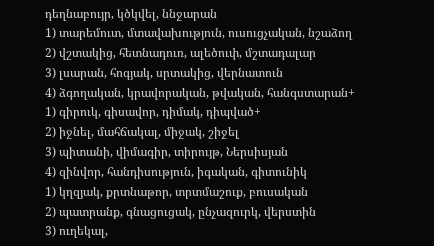դեղնաբույր, կծկվել, ննջարան
1) տարեմուտ, մտավախություն, ուսուցչական, նշաձող
2) վշտակից, հետնադուռ, ալեծուփ, մշտադալար
3) լսարան, հոգյակ, սրտակից, վերնատուն
4) ձգողական, կրավորական, թվական, հանգստարան+
1) գիրուկ, գիսավոր, դիմակ, դիպված+
2) իջնել, մահճակալ, միջակ, շիջել
3) պիտանի, վիմագիր, տիրույթ, Ներսիսյան
4) զինվոր, հանդիսություն, իգական, գիտունիկ
1) կղզյակ, քրտնաթոր, տրտմաշուք, բուսական
2) պատրանք, գնացուցակ, ընչազուրկ, վերստին
3) ուղեկալ,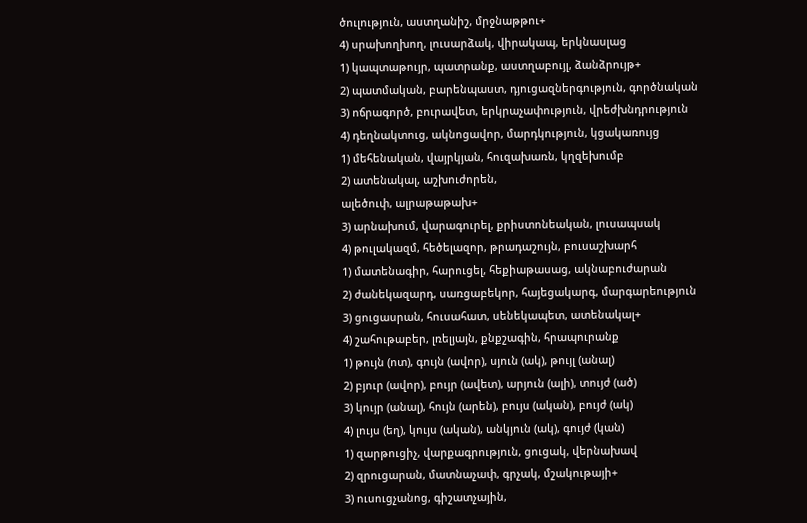ծուլություն, աստղանիշ, մրջնաթթու+
4) սրախողխող, լուսարձակ, վիրակապ, երկնասլաց
1) կապտաթույր, պատրանք, աստղաբույլ, ձանձրույթ+
2) պատմական, բարենպաստ, դյուցազներգություն, գործնական
3) ոճրագործ, բուրավետ, երկրաչափություն, վրեժխնդրություն
4) դեղնակտուց, ակնոցավոր, մարդկություն, կցակառույց
1) մեհենական, վայրկյան, հուզախառն, կղզեխումբ
2) ատենակալ, աշխուժորեն,
ալեծուփ, ալրաթաթախ+
3) արնախում, վարագուրել, քրիստոնեական, լուսապսակ
4) թուլակազմ, հեծելազոր, թրադաշույն, բուսաշխարհ
1) մատենագիր, հարուցել, հեքիաթասաց, ակնաբուժարան
2) ժանեկազարդ, սառցաբեկոր, հայեցակարգ, մարգարեություն
3) ցուցասրան, հուսահատ, սենեկապետ, ատենակալ+
4) շահութաբեր, լռելյայն, քնքշագին, հրապուրանք
1) թույն (ոտ), գույն (ավոր), սյուն (ակ), թույլ (անալ)
2) բյուր (ավոր), բույր (ավետ), արյուն (ալի), տույժ (ած)
3) կույր (անալ), հույն (արեն), բույս (ական), բույժ (ակ)
4) լույս (եղ), կույս (ական), անկյուն (ակ), գույժ (կան)
1) զարթուցիչ, վարքագրություն, ցուցակ, վերնախավ
2) զրուցարան, մատնաչափ, գրչակ, մշակութայի+
3) ուսուցչանոց, գիշատչային,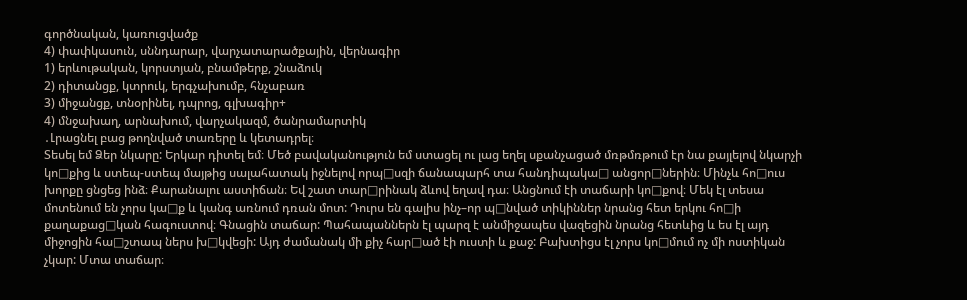գործնական, կառուցվածք
4) փափկասուն, սննդարար, վարչատարածքային, վերնագիր
1) երևութական, կորստյան, բնամթերք, շնաձուկ
2) դիտանցք, կտրուկ, երգչախումբ, հնչաբառ
3) միջանցք, տնօրինել, դպրոց, գլխագիր+
4) մնջախաղ, արնախում, վարչակազմ, ծանրամարտիկ
․Լրացնել բաց թողնված տառերը և կետադրել։
Տեսել եմ Ձեր նկարը: Երկար դիտել եմ։ Մեծ բավականություն եմ ստացել ու լաց եղել սքանչացած մռթմռթում էր նա քայլելով նկարչի կո□քից և ստեպ-ստեպ մայթից սալահատակ իջնելով որպ□սզի ճանապարհ տա հանդիպակա□ անցոր□ներին։ Մինչև հո□ուս խորքը ցնցեց ինձ։ Քարանալու աստիճան։ Եվ շատ տար□րինակ ձևով եղավ դա։ Անցնում էի տաճարի կո□քով։ Մեկ էլ տեսա մոտենում են չորս կա□ք և կանգ առնում դռան մոտ: Դուրս են գալիս ինչ–որ պ□նված տիկիններ նրանց հետ երկու հո□ի քաղաքաց□կան հագուստով։ Գնացին տաճար: Պահապաններն էլ պարզ է անմիջապես վազեցին նրանց հետևից և ես էլ այդ միջոցին հա□շտապ ներս խ□կվեցի: Այդ ժամանակ մի քիչ հար□ած էի ուստի և քաջ: Բախտիցս էլ չորս կո□մում ոչ մի ոստիկան չկար: Մտա տաճար։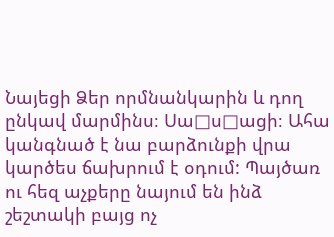Նայեցի Ձեր որմնանկարին և դող ընկավ մարմինս։ Սա□ս□ացի։ Ահա կանգնած է նա բարձունքի վրա կարծես ճախրում է օդում: Պայծառ ու հեզ աչքերը նայում են ինձ շեշտակի բայց ոչ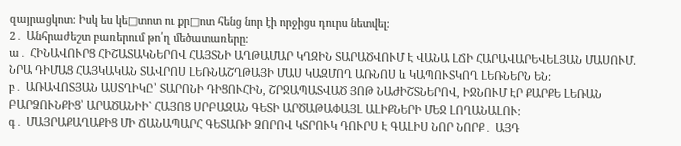զայրացկոտ: Իսկ ես կե□տոտ ու քր□ոտ հենց նոր էի որջիցս դուրս նետվել։
2․ Անհրաժեշտ բառերում թո՛ղ մեծատառերը։
ա․ ՀԻՆԱՎՈՒՐՑ ՀԻՇԱՏԱԿՆԵՐՈՎ ՀԱՅՏՆԻ ԱՂԹԱՄԱՐ ԿՂԶԻՆ ՏԱՐԱԾՎՈՒՄ Է ՎԱՆԱ ԼՃԻ ՀԱՐԱՎԱՐԵՎԵԼՅԱՆ ՄԱՍՈՒՄ. ՆՐԱ ԴԻՄԱՑ ՀԱՅԿԱԿԱՆ ՏԱՎՐՈՍ ԼԵՌՆԱՇՂԹԱՅԻ ՄԱՍ ԿԱԶՄՈՂ ԱՌՆՈՍ և ԿԱՊՈՒՏԿՈՂ ԼԵՌՆԵՐՆ ԵՆ:
բ․ ԱՌԱՎՈՏՅԱՆ ԱՍՏՂԻԿԸ՝ ՏԱՐՈՆԻ ԴԻՑՈՒՀԻՆ, ՇՐՋԱՊԱՏՎԱԾ ՅՈԹ ՆԱԺԻՇՏՆԵՐՈՎ, ԻՋՆՈՒՄ ԷՐ ՔԱՐՔԵ ԼԵՌԱՆ ԲԱՐՁՈՒՆՔԻՑ՝ ԱՐԱԾԱՆԻԻ` ՀԱՅՈՑ ՍՐԲԱԶԱՆ ԳԵՏԻ ԱՐԾԱԹԱՓԱՅԼ ԱԼԻՔՆԵՐԻ ՄԵՋ ԼՈՂԱՆԱԼՈՒ:
գ․ ՄԱՅՐԱՔԱՂԱՔԻՑ ՄԻ ՃԱՆԱՊԱՐՀ ԳԵՏԱՌԻ ՁՈՐՈՎ ԿՏՐՈՒԿ ԴՈՒՐՍ Է ԳԱԼԻՍ ՆՈՐ ՆՈՐՔ․ ԱՅԴ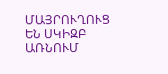ՄԱՅՐՈՒՂՈՒՑ ԵՆ ՍԿԻԶԲ ԱՌՆՈՒՄ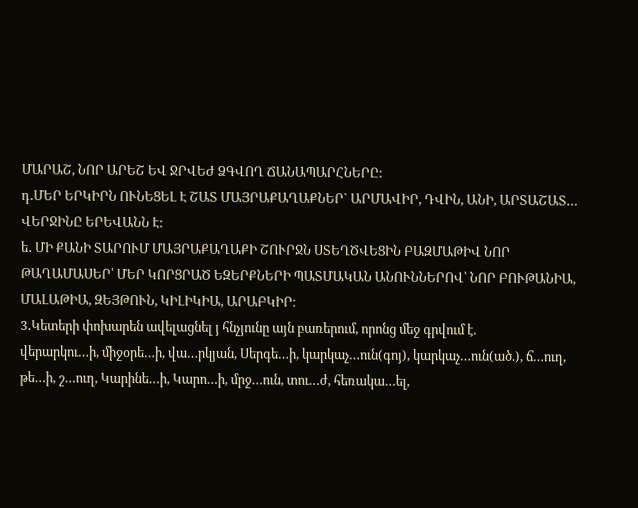ՄԱՐԱՇ, ՆՈՐ ԱՐԵՇ ԵՎ ՋՐՎԵԺ ՁԳՎՈՂ ՃԱՆԱՊԱՐՀՆԵՐԸ:
դ․ՄԵՐ ԵՐԿԻՐՆ ՈՒՆԵՑԵԼ Է ՇԱՏ ՄԱՅՐԱՔԱՂԱՔՆԵՐ` ԱՐՄԱՎԻՐ, ԴՎԻՆ, ԱՆԻ, ԱՐՏԱՇԱՏ… ՎԵՐՋԻՆԸ ԵՐԵՎԱՆՆ Է:
ե․ ՄԻ ՔԱՆԻ ՏԱՐՈՒՄ ՄԱՅՐԱՔԱՂԱՔԻ ՇՈՒՐՋՆ ՍՏԵՂԾՎԵՑԻՆ ԲԱԶՄԱԹԻՎ ՆՈՐ ԹԱՂԱՄԱՍԵՐ՝ ՄԵՐ ԿՈՐՑՐԱԾ ԵԶԵՐՔՆԵՐԻ ՊԱՏՄԱԿԱՆ ԱՆՈՒՆՆԵՐՈՎ՝ ՆՈՐ ԲՈՒԹԱՆԻԱ, ՄԱԼԱԹԻԱ, ԶԵՅԹՈՒՆ, ԿԻԼԻԿԻԱ, ԱՐԱԲԿԻՐ։
3․Կետերի փոխարեն ավելացնել յ հնչյունը այն բառերում, որոնց մեջ գրվում է.
վերարկու…ի, միջօրե…ի, վա…րկյան, Սերգե…ի, կարկաչ…ուն(գոյ), կարկաչ…ուն(ած.), ճ…ուղ, թե…ի, շ…ուղ, Կարինե…ի, Կարո…ի, մրջ…ուն, տու…ժ, հեռակա…ել,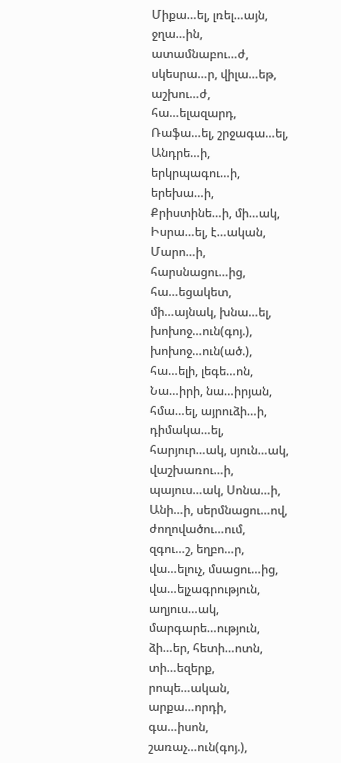Միքա…ել, լռել…այն, ջղա…ին, ատամնաբու…ժ, սկեսրա…ր, վիլա…եթ, աշխու…ժ, հա…ելազարդ, Ռաֆա…ել, շրջագա…ել, Անդրե…ի, երկրպագու…ի, երեխա…ի, Քրիստինե…ի, մի…ակ, Իսրա…ել, է…ական, Մարո…ի, հարսնացու…ից, հա…եցակետ, մի…այնակ, խնա…ել, խոխոջ…ուն(գոյ.), խոխոջ…ուն(ած.), հա…ելի, լեգե…ոն, Նա…իրի, նա…իրյան, հմա…ել, այրուձի…ի, դիմակա…ել, հարյուր…ակ, սյուն…ակ, վաշխառու…ի, պայուս…ակ, Սոնա…ի, Անի…ի, սերմնացու…ով, ժողովածու…ում, զգու…շ, եղբո…ր, վա…ելուչ, մսացու…ից, վա…ելչագրություն, աղյուս…ակ, մարգարե…ություն, ձի…եր, հետի…ոտն, տի…եզերք, րոպե…ական, արքա…որդի, գա…իսոն, շառաչ…ուն(գոյ.),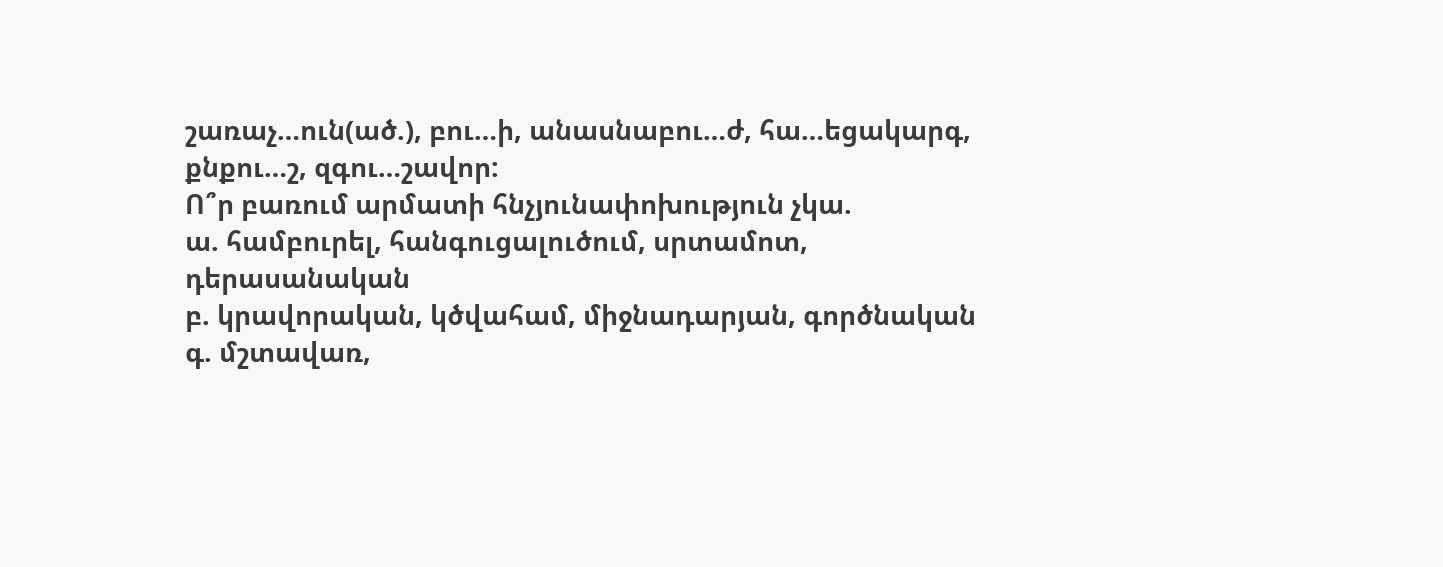շառաչ…ուն(ած.), բու…ի, անասնաբու…ժ, հա…եցակարգ, քնքու…շ, զգու…շավոր:
Ո՞ր բառում արմատի հնչյունափոխություն չկա.
ա. համբուրել, հանգուցալուծում, սրտամոտ, դերասանական
բ. կրավորական, կծվահամ, միջնադարյան, գործնական
գ. մշտավառ,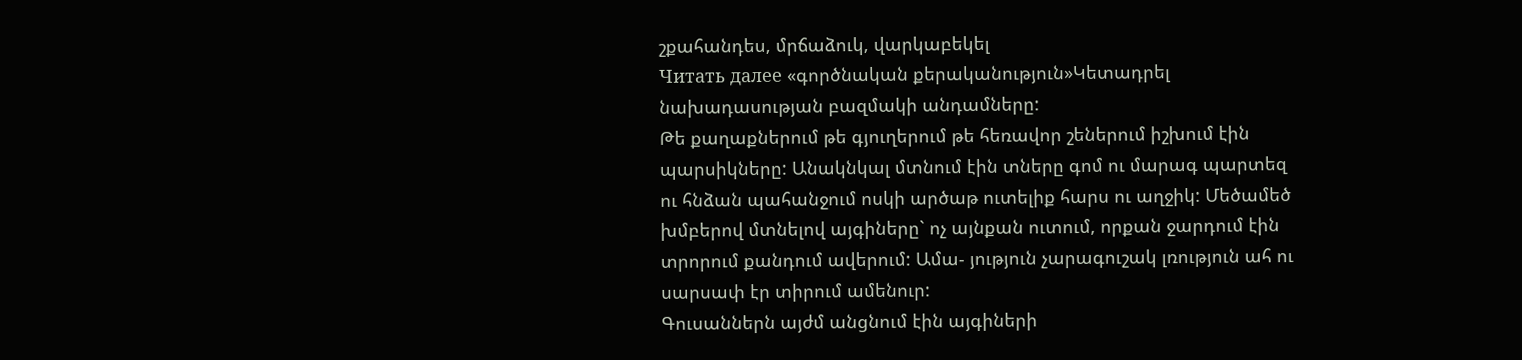շքահանդես, մրճաձուկ, վարկաբեկել
Читать далее «գործնական քերականություն»Կետադրել նախադասության բազմակի անդամները:
Թե քաղաքներում թե գյուղերում թե հեռավոր շեներում իշխում էին պարսիկները: Անակնկալ մտնում էին տները գոմ ու մարագ պարտեզ ու հնձան պահանջում ոսկի արծաթ ուտելիք հարս ու աղջիկ: Մեծամեծ խմբերով մտնելով այգիները` ոչ այնքան ուտում, որքան ջարդում էին տրորում քանդում ավերում: Ամա- յություն չարագուշակ լռություն ահ ու սարսափ էր տիրում ամենուր:
Գուսաններն այժմ անցնում էին այգիների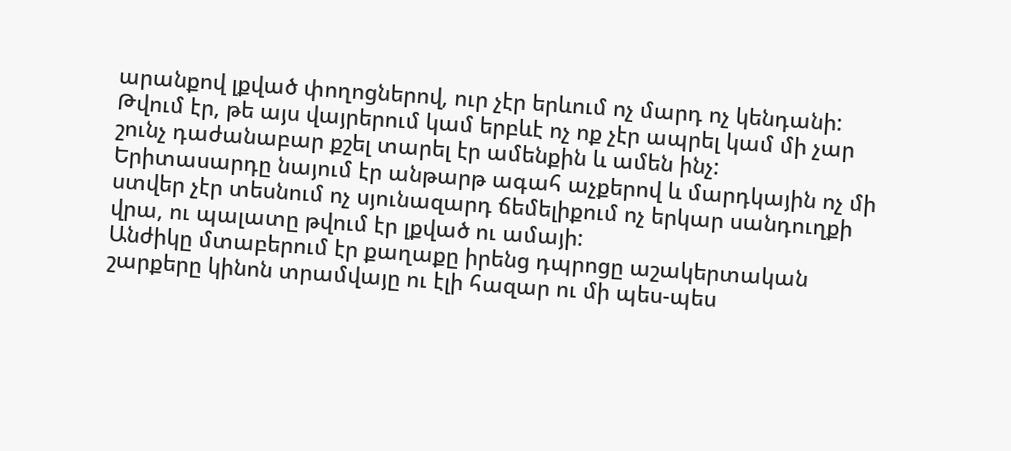արանքով լքված փողոցներով, ուր չէր երևում ոչ մարդ ոչ կենդանի: Թվում էր, թե այս վայրերում կամ երբևէ ոչ ոք չէր ապրել կամ մի չար շունչ դաժանաբար քշել տարել էր ամենքին և ամեն ինչ:
Երիտասարդը նայում էր անթարթ ագահ աչքերով և մարդկային ոչ մի ստվեր չէր տեսնում ոչ սյունազարդ ճեմելիքում ոչ երկար սանդուղքի վրա, ու պալատը թվում էր լքված ու ամայի:
Անժիկը մտաբերում էր քաղաքը իրենց դպրոցը աշակերտական շարքերը կինոն տրամվայը ու էլի հազար ու մի պես-պես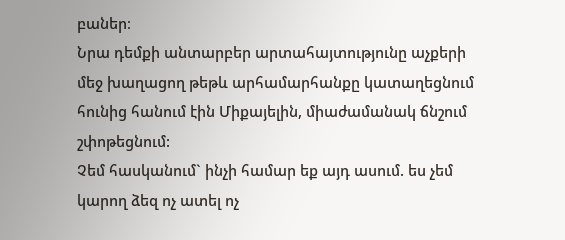բաներ։
Նրա դեմքի անտարբեր արտահայտությունը աչքերի մեջ խաղացող թեթև արհամարհանքը կատաղեցնում հունից հանում էին Միքայելին, միաժամանակ ճնշում շփոթեցնում:
Չեմ հասկանում` ինչի համար եք այդ ասում. ես չեմ կարող ձեզ ոչ ատել ոչ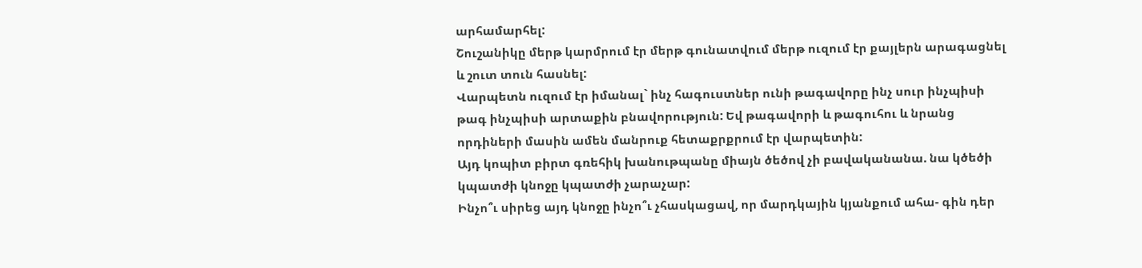արհամարհել:
Շուշանիկը մերթ կարմրում էր մերթ գունատվում մերթ ուզում էր քայլերն արագացնել և շուտ տուն հասնել:
Վարպետն ուզում էր իմանալ` ինչ հագուստներ ունի թագավորը ինչ սուր ինչպիսի թագ ինչպիսի արտաքին բնավորություն: Եվ թագավորի և թագուհու և նրանց որդիների մասին ամեն մանրուք հետաքրքրում էր վարպետին:
Այդ կոպիտ բիրտ գռեհիկ խանութպանը միայն ծեծով չի բավականանա. նա կծեծի կպատժի կնոջը կպատժի չարաչար:
Ինչո՞ւ սիրեց այդ կնոջը ինչո՞ւ չհասկացավ, որ մարդկային կյանքում ահա- գին դեր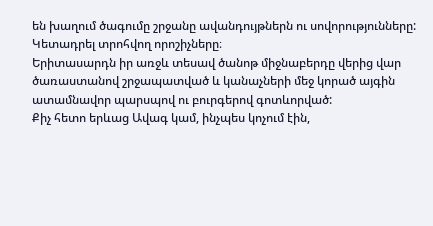են խաղում ծագումը շրջանը ավանդույթներն ու սովորությունները:
Կետադրել տրոհվող որոշիչները։
Երիտասարդն իր առջև տեսավ ծանոթ միջնաբերդը վերից վար ծառաստանով շրջապատված և կանաչների մեջ կորած այգին ատամնավոր պարսպով ու բուրգերով գոտևորված:
Քիչ հետո երևաց Ավագ կամ, ինչպես կոչում էին,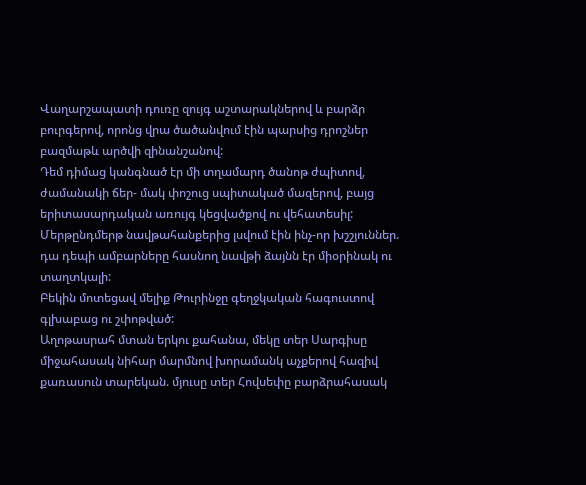Վաղարշապատի դուռը զույգ աշտարակներով և բարձր բուրգերով, որոնց վրա ծածանվում էին պարսից դրոշներ բազմաթև արծվի զինանշանով:
Դեմ դիմաց կանգնած էր մի տղամարդ ծանոթ ժպիտով, ժամանակի ճեր- մակ փոշուց սպիտակած մազերով, բայց երիտասարդական առույգ կեցվածքով ու վեհատեսիլ:
Մերթընդմերթ նավթահանքերից լսվում էին ինչ-որ խշշյուններ. դա դեպի ամբարները հասնող նավթի ձայնն էր միօրինակ ու տաղտկալի:
Բեկին մոտեցավ մելիք Թուրինջը գեղջկական հագուստով գլխաբաց ու շփոթված:
Աղոթասրահ մտան երկու քահանա, մեկը տեր Սարգիսը միջահասակ նիհար մարմնով խորամանկ աչքերով հազիվ քառասուն տարեկան. մյուսը տեր Հովսեփը բարձրահասակ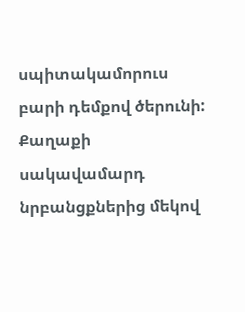սպիտակամորուս բարի դեմքով ծերունի:
Քաղաքի սակավամարդ նրբանցքներից մեկով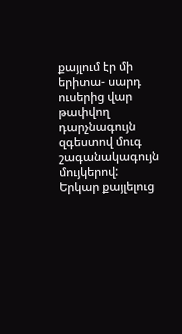քայլում էր մի երիտա- սարդ ուսերից վար թափվող դարչնագույն զգեստով մուգ շագանակագույն մույկերով:
Երկար քայլելուց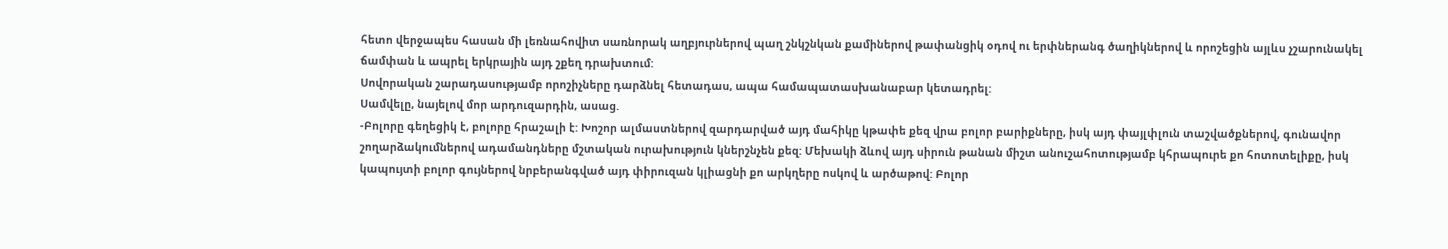հետո վերջապես հասան մի լեռնահովիտ սառնորակ աղբյուրներով պաղ շնկշնկան քամիներով թափանցիկ օդով ու երփներանգ ծաղիկներով և որոշեցին այլևս չշարունակել ճամփան և ապրել երկրային այդ շքեղ դրախտում:
Սովորական շարադասությամբ որոշիչները դարձնել հետադաս, ապա համապատասխանաբար կետադրել:
Սամվելը, նայելով մոր արդուզարդին, ասաց.
-Բոլորը գեղեցիկ է, բոլորը հրաշալի է: Խոշոր ալմաստներով զարդարված այդ մահիկը կթափե քեզ վրա բոլոր բարիքները, իսկ այդ փայլփլուն տաշվածքներով, գունավոր շողարձակումներով ադամանդները մշտական ուրախություն կներշնչեն քեզ: Մեխակի ձևով այդ սիրուն թանան միշտ անուշահոտությամբ կհրապուրե քո հոտոտելիքը, իսկ կապույտի բոլոր գույներով նրբերանգված այդ փիրուզան կլիացնի քո արկղերը ոսկով և արծաթով: Բոլոր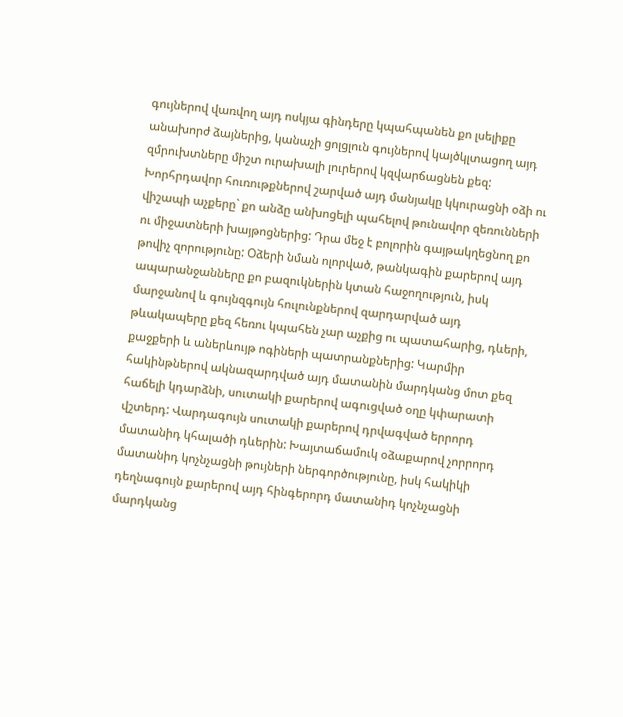գույներով վառվող այդ ոսկյա գինդերը կպահպանեն քո լսելիքը անախորժ ձայներից, կանաչի ցոլցլուն գույներով կայծկլտացող այդ զմրուխտները միշտ ուրախալի լուրերով կզվարճացնեն քեզ:
Խորհրդավոր հուռութքներով շարված այդ մանյակը կկուրացնի օձի ու վիշապի աչքերը` քո անձը անխոցելի պահելով թունավոր զեռունների ու միջատների խայթոցներից: Դրա մեջ է բոլորին գայթակղեցնող քո թովիչ զորությունը: Օձերի նման ոլորված, թանկագին քարերով այդ ապարանջանները քո բազուկներին կտան հաջողություն, իսկ մարջանով և գույնզգույն հուլունքներով զարդարված այդ թևակապերը քեզ հեռու կպահեն չար աչքից ու պատահարից, դևերի, քաջքերի և աներևույթ ոգիների պատրանքներից: Կարմիր հակինթներով ակնազարդված այդ մատանին մարդկանց մոտ քեզ հաճելի կդարձնի, սուտակի քարերով ագուցված օղը կփարատի վշտերդ: Վարդագույն սուտակի քարերով դրվագված երրորդ մատանիդ կհալածի դևերին: Խայտաճամուկ օձաքարով չորրորդ մատանիդ կոչնչացնի թույների ներգործությունը, իսկ հակիկի դեղնագույն քարերով այդ հինգերորդ մատանիդ կոչնչացնի մարդկանց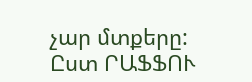չար մտքերը:
Ըստ ՐԱՖՖՈՒ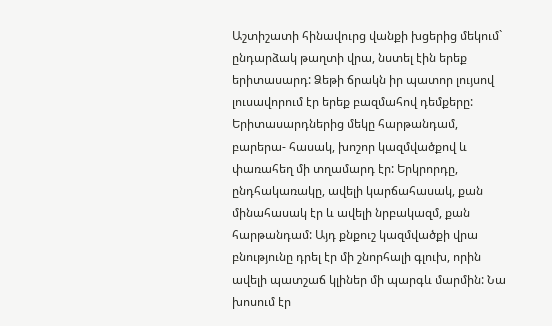Աշտիշատի հինավուրց վանքի խցերից մեկում` ընդարձակ թաղտի վրա, նստել էին երեք երիտասարդ: Ձեթի ճրակն իր պատոր լույսով լուսավորում էր երեք բազմահով դեմքերը: Երիտասարդներից մեկը հարթանդամ, բարերա- հասակ, խոշոր կազմվածքով և փառահեղ մի տղամարդ էր: Երկրորդը, ընդհակառակը, ավելի կարճահասակ, քան մինահասակ էր և ավելի նրբակազմ, քան հարթանդամ: Այդ քնքուշ կազմվածքի վրա բնությունը դրել էր մի շնորհալի գլուխ, որին ավելի պատշաճ կլիներ մի պարգև մարմին: Նա խոսում էր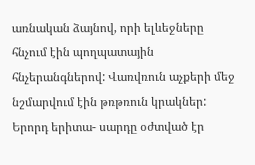առնական ձայնով, որի ելևեջները հնչում էին պողպատային հնչերանգներով: Վառվռուն աչքերի մեջ նշմարվում էին թռթռուն կրակներ:
Երորդ երիտա- սարդը օժտված էր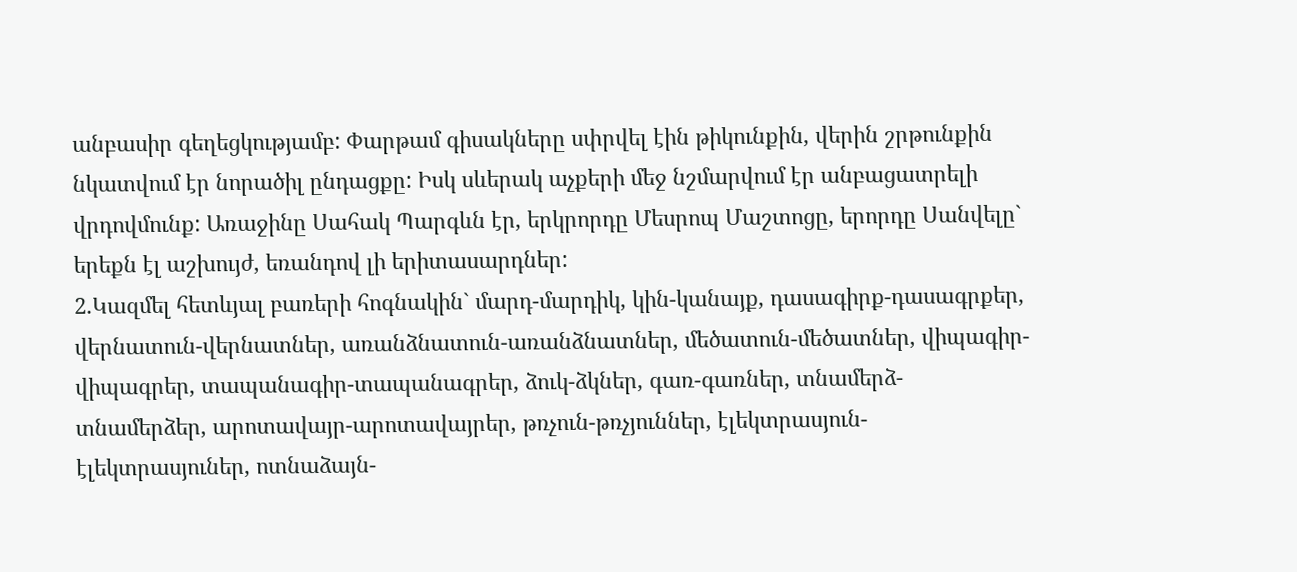անբասիր գեղեցկությամբ: Փարթամ գիսակները սփրվել էին թիկունքին, վերին շրթունքին նկատվում էր նորածիլ ընդացքը: Իսկ սևերակ աչքերի մեջ նշմարվում էր անբացատրելի վրդովմունք: Առաջինը Սահակ Պարգևն էր, երկրորդը Մեսրոպ Մաշտոցը, երորդը Սանվելը` երեքն էլ աշխույժ, եռանդով լի երիտասարդներ:
2․Կազմել հետևյալ բառերի հոգնակին` մարդ-մարդիկ, կին-կանայք, դասագիրք-դասագրքեր, վերնատուն-վերնատներ, առանձնատուն-առանձնատներ, մեծատուն-մեծատներ, վիպագիր-վիպագրեր, տապանագիր-տապանագրեր, ձուկ-ձկներ, գառ-գառներ, տնամերձ-տնամերձեր, արոտավայր-արոտավայրեր, թռչուն-թռչյուններ, էլեկտրասյուն-էլեկտրասյուներ, ոտնաձայն-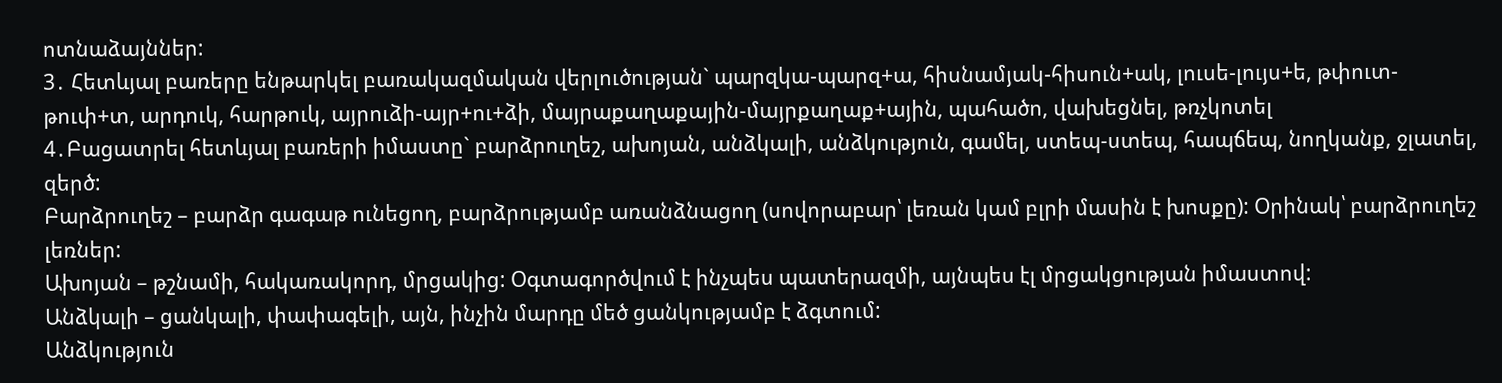ոտնաձայններ:
3․ Հետևյալ բառերը ենթարկել բառակազմական վերլուծության` պարզկա-պարզ+ա, հիսնամյակ-հիսուն+ակ, լուսե-լույս+ե, թփուտ-թուփ+տ, արդուկ, հարթուկ, այրուձի-այր+ու+ձի, մայրաքաղաքային-մայրքաղաք+ային, պահածո, վախեցնել, թռչկոտել
4․Բացատրել հետևյալ բառերի իմաստը` բարձրուղեշ, ախոյան, անձկալի, անձկություն, գամել, ստեպ-ստեպ, հապճեպ, նողկանք, ջլատել, զերծ:
Բարձրուղեշ – բարձր գագաթ ունեցող, բարձրությամբ առանձնացող (սովորաբար՝ լեռան կամ բլրի մասին է խոսքը): Օրինակ՝ բարձրուղեշ լեռներ:
Ախոյան – թշնամի, հակառակորդ, մրցակից: Օգտագործվում է ինչպես պատերազմի, այնպես էլ մրցակցության իմաստով:
Անձկալի – ցանկալի, փափագելի, այն, ինչին մարդը մեծ ցանկությամբ է ձգտում:
Անձկություն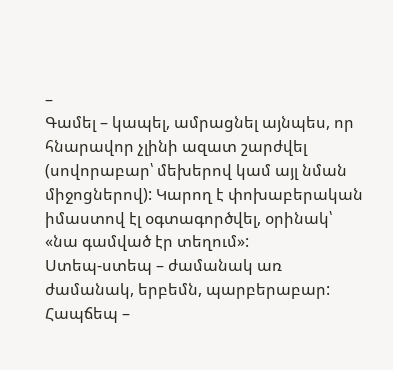–
Գամել – կապել, ամրացնել այնպես, որ հնարավոր չլինի ազատ շարժվել (սովորաբար՝ մեխերով կամ այլ նման միջոցներով): Կարող է փոխաբերական իմաստով էլ օգտագործվել, օրինակ՝ «նա գամված էր տեղում»:
Ստեպ-ստեպ – ժամանակ առ ժամանակ, երբեմն, պարբերաբար:
Հապճեպ –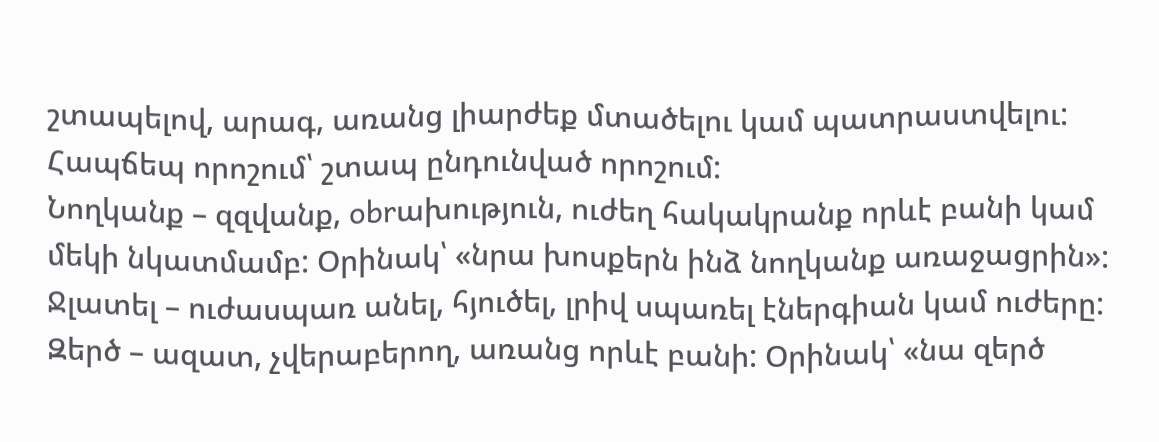շտապելով, արագ, առանց լիարժեք մտածելու կամ պատրաստվելու: Հապճեպ որոշում՝ շտապ ընդունված որոշում:
Նողկանք – զզվանք, obrախություն, ուժեղ հակակրանք որևէ բանի կամ մեկի նկատմամբ: Օրինակ՝ «նրա խոսքերն ինձ նողկանք առաջացրին»:
Ջլատել – ուժասպառ անել, հյուծել, լրիվ սպառել էներգիան կամ ուժերը:
Զերծ – ազատ, չվերաբերող, առանց որևէ բանի: Օրինակ՝ «նա զերծ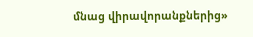մնաց վիրավորանքներից»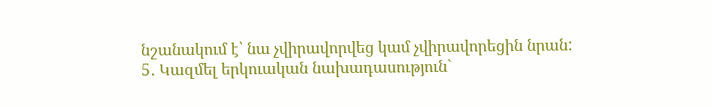նշանակում է՝ նա չվիրավորվեց կամ չվիրավորեցին նրան:
5․ Կազմել երկուական նախադասություն`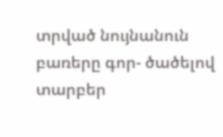տրված նույնանուն բառերը գոր- ծածելով տարբեր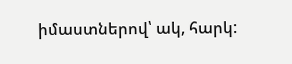իմաստներով՝ ակ, հարկ: